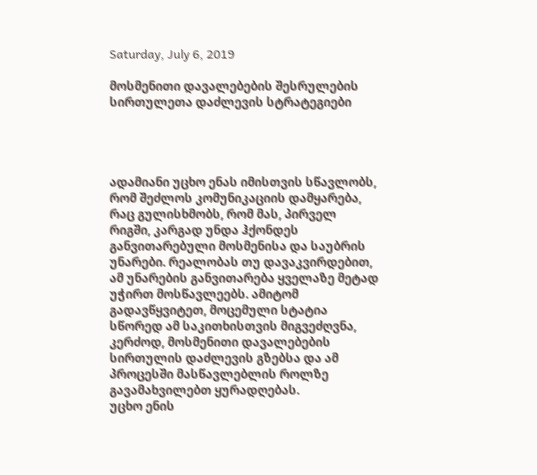Saturday, July 6, 2019

მოსმენითი დავალებების შესრულების სირთულეთა დაძლევის სტრატეგიები




ადამიანი უცხო ენას იმისთვის სწავლობს, რომ შეძლოს კომუნიკაციის დამყარება, რაც გულისხმობს, რომ მას, პირველ რიგში, კარგად უნდა ჰქონდეს განვითარებული მოსმენისა და საუბრის უნარები. რეალობას თუ დავაკვირდებით, ამ უნარების განვითარება ყველაზე მეტად უჭირთ მოსწავლეებს. ამიტომ გადავწყვიტეთ, მოცემული სტატია სწორედ ამ საკითხისთვის მიგვეძღვნა, კერძოდ, მოსმენითი დავალებების სირთულის დაძლევის გზებსა და ამ პროცესში მასწავლებლის როლზე გავამახვილებთ ყურადღებას.
უცხო ენის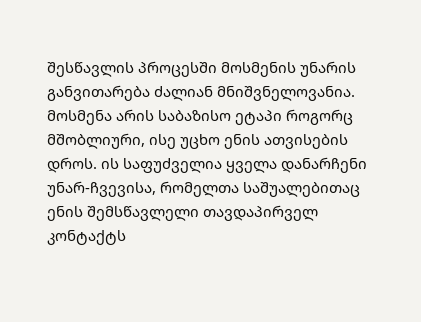შესწავლის პროცესში მოსმენის უნარის განვითარება ძალიან მნიშვნელოვანია. მოსმენა არის საბაზისო ეტაპი როგორც მშობლიური, ისე უცხო ენის ათვისების დროს. ის საფუძველია ყველა დანარჩენი უნარ-ჩვევისა, რომელთა საშუალებითაც ენის შემსწავლელი თავდაპირველ კონტაქტს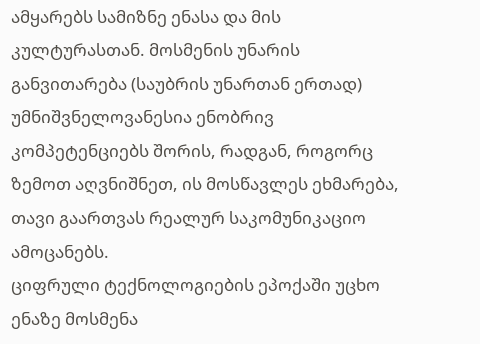ამყარებს სამიზნე ენასა და მის კულტურასთან. მოსმენის უნარის განვითარება (საუბრის უნართან ერთად) უმნიშვნელოვანესია ენობრივ კომპეტენციებს შორის, რადგან, როგორც ზემოთ აღვნიშნეთ, ის მოსწავლეს ეხმარება, თავი გაართვას რეალურ საკომუნიკაციო ამოცანებს.
ციფრული ტექნოლოგიების ეპოქაში უცხო ენაზე მოსმენა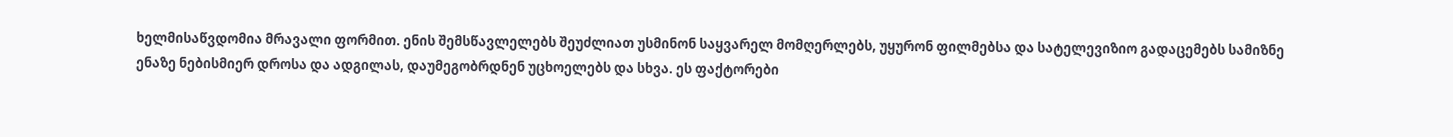ხელმისაწვდომია მრავალი ფორმით. ენის შემსწავლელებს შეუძლიათ უსმინონ საყვარელ მომღერლებს, უყურონ ფილმებსა და სატელევიზიო გადაცემებს სამიზნე ენაზე ნებისმიერ დროსა და ადგილას, დაუმეგობრდნენ უცხოელებს და სხვა. ეს ფაქტორები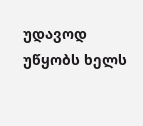უდავოდ უწყობს ხელს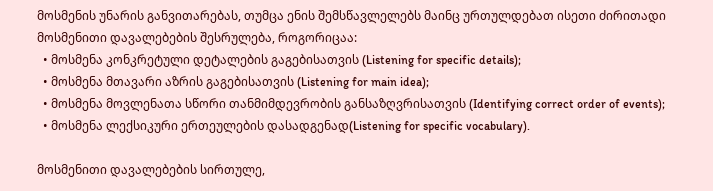მოსმენის უნარის განვითარებას, თუმცა ენის შემსწავლელებს მაინც ურთულდებათ ისეთი ძირითადი მოსმენითი დავალებების შესრულება, როგორიცაა:
  • მოსმენა კონკრეტული დეტალების გაგებისათვის (Listening for specific details);
  • მოსმენა მთავარი აზრის გაგებისათვის (Listening for main idea);
  • მოსმენა მოვლენათა სწორი თანმიმდევრობის განსაზღვრისათვის (Identifying correct order of events);
  • მოსმენა ლექსიკური ერთეულების დასადგენად(Listening for specific vocabulary).

მოსმენითი დავალებების სირთულე,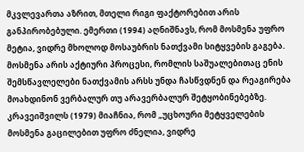მკვლევართა აზრით, მთელი რიგი ფაქტორებით არის განპირობებული. ემერთი (1994) აღნიშნავს, რომ მოსმენა უფრო მეტია, ვიდრე მხოლოდ მოსაუბრის ნათქვამი სიტყვების გაგება. მოსმენა არის აქტიური პროცესი, რომლის საშუალებითაც ენის შემსწავლელები ნათქვამის არსს უნდა ჩასწვდნენ და რეაგირება მოახდინონ ვერბალურ თუ არავერბალურ შეტყობინებებზე.
კრავეიშვილს (1979) მიაჩნია, რომ „უცხოური მეტყველების მოსმენა გაცილებით უფრო ძნელია, ვიდრე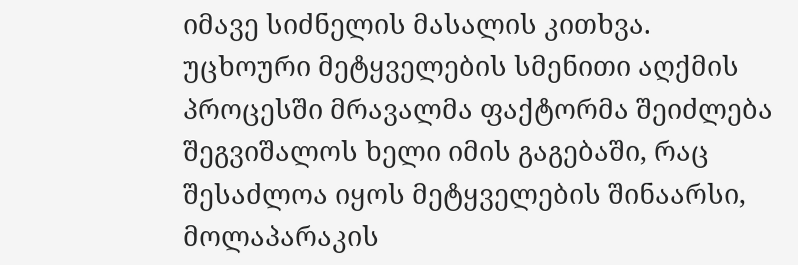იმავე სიძნელის მასალის კითხვა. უცხოური მეტყველების სმენითი აღქმის პროცესში მრავალმა ფაქტორმა შეიძლება შეგვიშალოს ხელი იმის გაგებაში, რაც შესაძლოა იყოს მეტყველების შინაარსი, მოლაპარაკის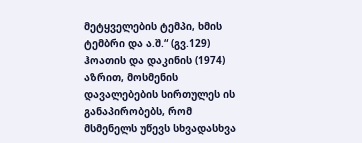მეტყველების ტემპი, ხმის ტემბრი და ა.შ.“ (გვ.129)
ჰოათის და დაკინის (1974) აზრით, მოსმენის დავალებების სირთულეს ის განაპირობებს, რომ მსმენელს უწევს სხვადასხვა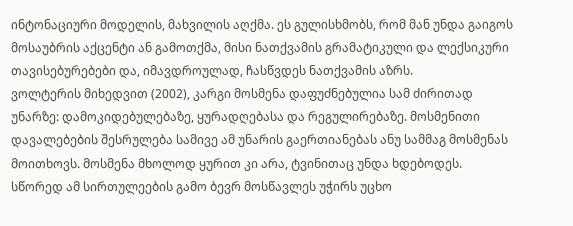ინტონაციური მოდელის, მახვილის აღქმა. ეს გულისხმობს, რომ მან უნდა გაიგოს მოსაუბრის აქცენტი ან გამოთქმა, მისი ნათქვამის გრამატიკული და ლექსიკური თავისებურებები და, იმავდროულად, ჩასწვდეს ნათქვამის აზრს.
ვოლტერის მიხედვით (2002), კარგი მოსმენა დაფუძნებულია სამ ძირითად უნარზე: დამოკიდებულებაზე, ყურადღებასა და რეგულირებაზე. მოსმენითი დავალებების შესრულება სამივე ამ უნარის გაერთიანებას ანუ სამმაგ მოსმენას მოითხოვს. მოსმენა მხოლოდ ყურით კი არა, ტვინითაც უნდა ხდებოდეს.
სწორედ ამ სირთულეების გამო ბევრ მოსწავლეს უჭირს უცხო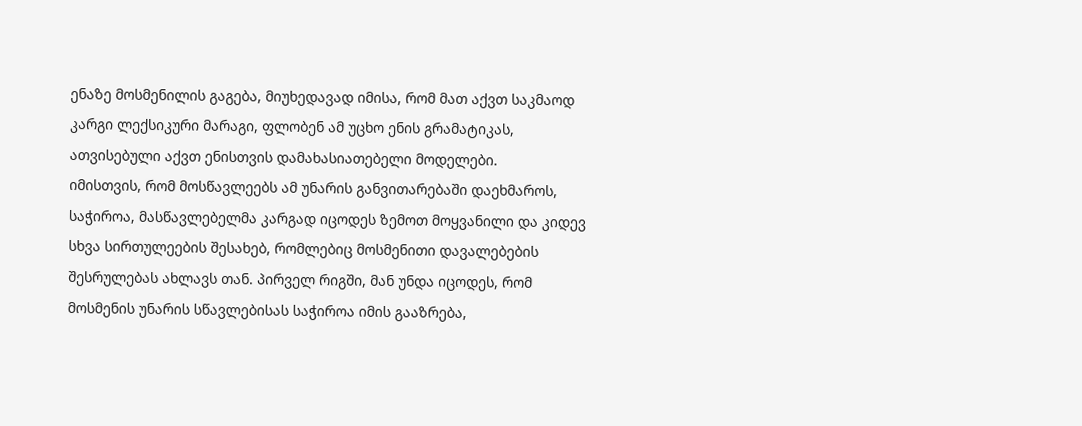ენაზე მოსმენილის გაგება, მიუხედავად იმისა, რომ მათ აქვთ საკმაოდ კარგი ლექსიკური მარაგი, ფლობენ ამ უცხო ენის გრამატიკას, ათვისებული აქვთ ენისთვის დამახასიათებელი მოდელები.
იმისთვის, რომ მოსწავლეებს ამ უნარის განვითარებაში დაეხმაროს, საჭიროა, მასწავლებელმა კარგად იცოდეს ზემოთ მოყვანილი და კიდევ სხვა სირთულეების შესახებ, რომლებიც მოსმენითი დავალებების შესრულებას ახლავს თან. პირველ რიგში, მან უნდა იცოდეს, რომ მოსმენის უნარის სწავლებისას საჭიროა იმის გააზრება,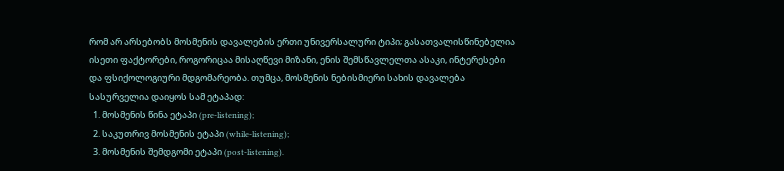რომ არ არსებობს მოსმენის დავალების ერთი უნივერსალური ტიპი; გასათვალისწინებელია ისეთი ფაქტორები, როგორიცაა მისაღწევი მიზანი, ენის შემსწავლელთა ასაკი, ინტერესები და ფსიქოლოგიური მდგომარეობა. თუმცა, მოსმენის ნებისმიერი სახის დავალება სასურველია დაიყოს სამ ეტაპად:
  1. მოსმენის წინა ეტაპი (pre-listening);
  2. საკუთრივ მოსმენის ეტაპი (while-listening);
  3. მოსმენის შემდგომი ეტაპი (post-listening).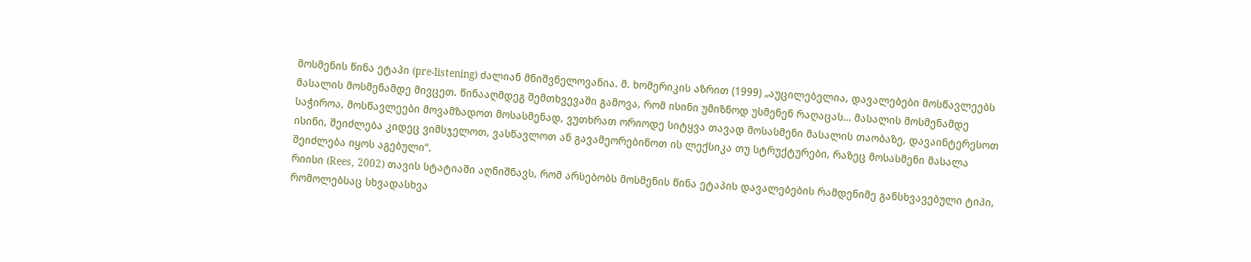მოსმენის წინა ეტაპი (pre-listening) ძალიან მნიშვნელოვანია. მ. ხომერიკის აზრით (1999) „აუცილებელია, დავალებები მოსწავლეებს მასალის მოსმენამდე მივცეთ. წინააღმდეგ შემთხვევაში გამოვა, რომ ისინი უმიზნოდ უსმენენ რაღაცას… მასალის მოსმენამდე საჭიროა, მოსწავლეები მოვამზადოთ მოსასმენად, ვუთხრათ ორიოდე სიტყვა თავად მოსასმენი მასალის თაობაზე, დავაინტერესოთ ისინი, შეიძლება კიდეც ვიმსჯელოთ, ვასწავლოთ ან გავამეორებინოთ ის ლექსიკა თუ სტრუქტურები, რაზეც მოსასმენი მასალა შეიძლება იყოს აგებული“.
რიისი (Rees, 2002) თავის სტატიაში აღნიშნავს, რომ არსებობს მოსმენის წინა ეტაპის დავალებების რამდენიმე განსხვავებული ტიპი, რომოლებსაც სხვადასხვა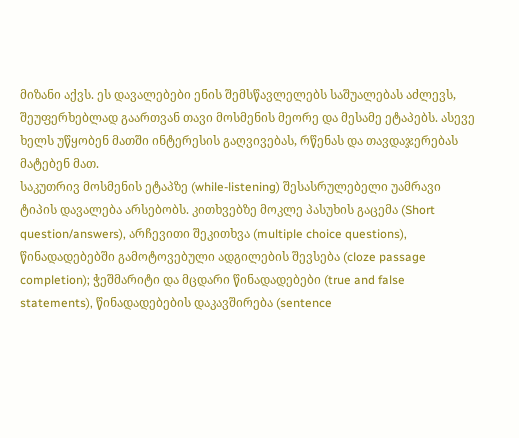მიზანი აქვს. ეს დავალებები ენის შემსწავლელებს საშუალებას აძლევს, შეუფერხებლად გაართვან თავი მოსმენის მეორე და მესამე ეტაპებს. ასევე ხელს უწყობენ მათში ინტერესის გაღვივებას, რწენას და თავდაჯერებას მატებენ მათ.
საკუთრივ მოსმენის ეტაპზე (while-listening) შესასრულებელი უამრავი ტიპის დავალება არსებობს. კითხვებზე მოკლე პასუხის გაცემა (Short question/answers), არჩევითი შეკითხვა (multiple choice questions), წინადადებებში გამოტოვებული ადგილების შევსება (cloze passage completion); ჭეშმარიტი და მცდარი წინადადებები (true and false statements), წინადადებების დაკავშირება (sentence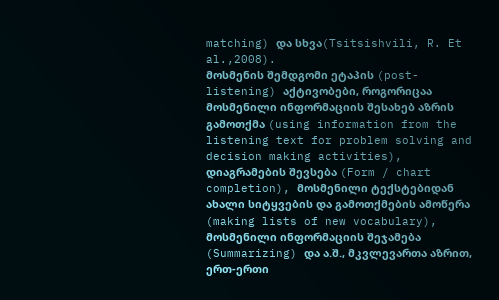matching) და სხვა(Tsitsishvili, R. Et al.,2008).
მოსმენის შემდგომი ეტაპის (post-listening) აქტივობები, როგორიცაა მოსმენილი ინფორმაციის შესახებ აზრის გამოთქმა (using information from the listening text for problem solving and decision making activities), დიაგრამების შევსება (Form / chart completion), მოსმენილი ტექსტებიდან ახალი სიტყვების და გამოთქმების ამოწერა (making lists of new vocabulary), მოსმენილი ინფორმაციის შეჯამება (Summarizing) და ა.შ., მკვლევართა აზრით, ერთ-ერთი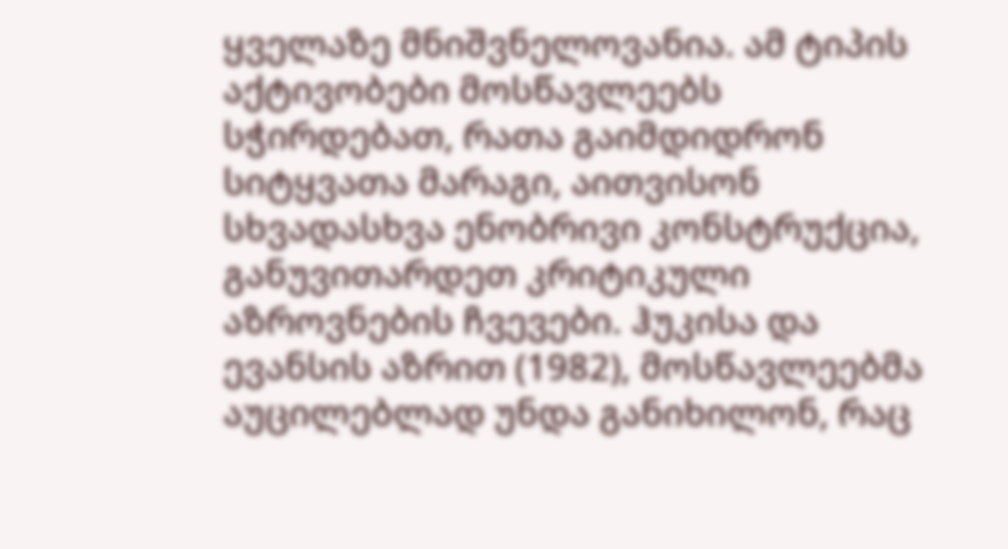ყველაზე მნიშვნელოვანია. ამ ტიპის აქტივობები მოსწავლეებს სჭირდებათ, რათა გაიმდიდრონ სიტყვათა მარაგი, აითვისონ სხვადასხვა ენობრივი კონსტრუქცია, განუვითარდეთ კრიტიკული აზროვნების ჩვევები. ჰუკისა და ევანსის აზრით (1982), მოსწავლეებმა აუცილებლად უნდა განიხილონ, რაც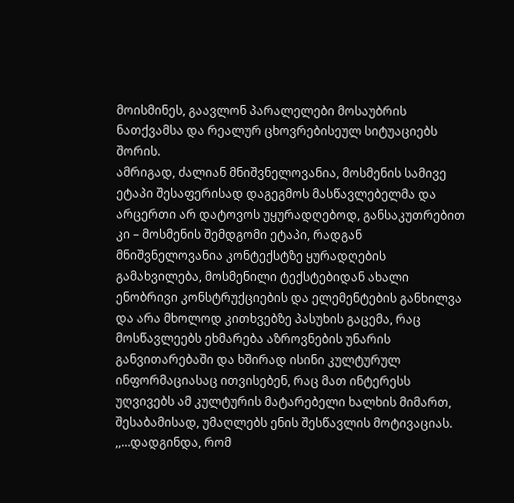მოისმინეს, გაავლონ პარალელები მოსაუბრის ნათქვამსა და რეალურ ცხოვრებისეულ სიტუაციებს შორის.
ამრიგად, ძალიან მნიშვნელოვანია, მოსმენის სამივე ეტაპი შესაფერისად დაგეგმოს მასწავლებელმა და არცერთი არ დატოვოს უყურადღებოდ, განსაკუთრებით კი – მოსმენის შემდგომი ეტაპი, რადგან მნიშვნელოვანია კონტექსტზე ყურადღების გამახვილება, მოსმენილი ტექსტებიდან ახალი ენობრივი კონსტრუქციების და ელემენტების განხილვა და არა მხოლოდ კითხვებზე პასუხის გაცემა, რაც მოსწავლეებს ეხმარება აზროვნების უნარის განვითარებაში და ხშირად ისინი კულტურულ ინფორმაციასაც ითვისებენ, რაც მათ ინტერესს უღვივებს ამ კულტურის მატარებელი ხალხის მიმართ, შესაბამისად, უმაღლებს ენის შესწავლის მოტივაციას. ,,…დადგინდა, რომ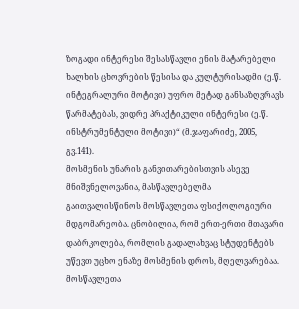ზოგადი ინტერესი შესასწავლი ენის მატარებელი ხალხის ცხოვრების წესისა და კულტურისადმი (ე.წ. ინტეგრალური მოტივი) უფრო მეტად განსაზღვრავს წარმატებას, ვიდრე პრაქტიკული ინტერესი (ე.წ. ინსტრუმენტული მოტივი)“ (მ.ჯაფარიძე, 2005, გვ.141).
მოსმენის უნარის განვითარებისთვის ასევე მნიშვნელოვანია, მასწავლებელმა გაითვალისწინოს მოსწავლეთა ფსიქოლოგიური მდგომარეობა. ცნობილია, რომ ერთ-ერთი მთავარი დაბრკოლება, რომლის გადალახვაც სტუდენტებს უწევთ უცხო ენაზე მოსმენის დროს, მღელვარებაა. მოსწავლეთა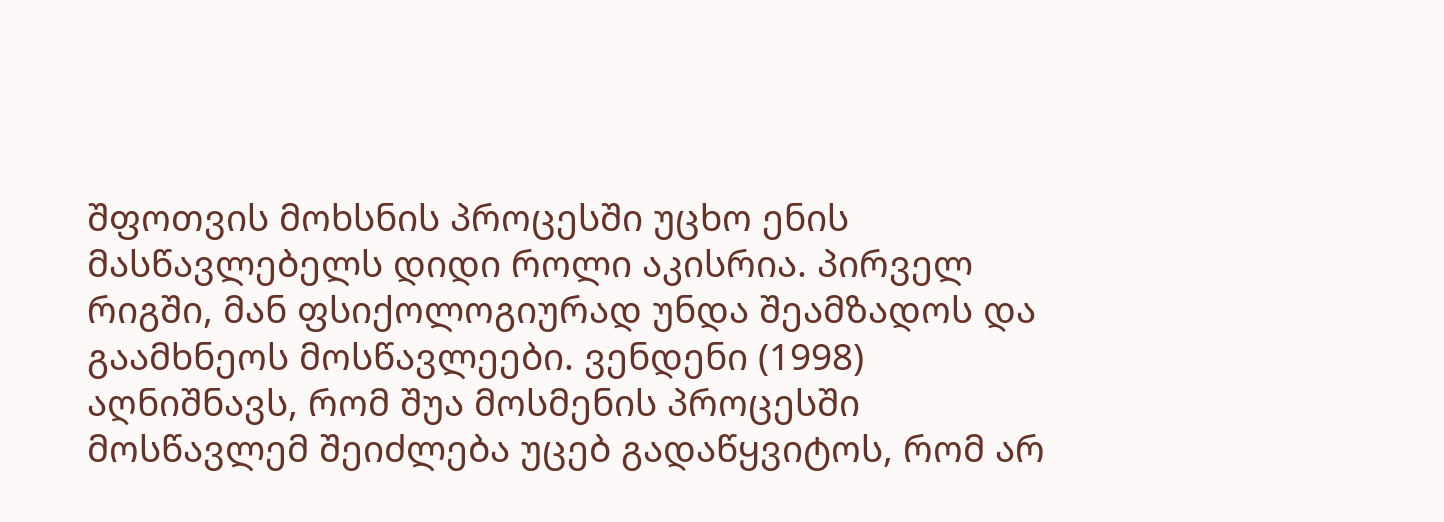შფოთვის მოხსნის პროცესში უცხო ენის მასწავლებელს დიდი როლი აკისრია. პირველ რიგში, მან ფსიქოლოგიურად უნდა შეამზადოს და გაამხნეოს მოსწავლეები. ვენდენი (1998) აღნიშნავს, რომ შუა მოსმენის პროცესში მოსწავლემ შეიძლება უცებ გადაწყვიტოს, რომ არ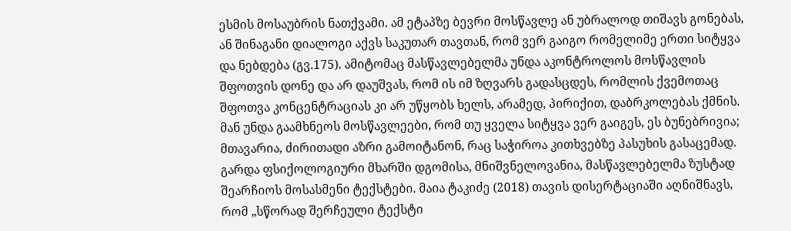ესმის მოსაუბრის ნათქვამი. ამ ეტაპზე ბევრი მოსწავლე ან უბრალოდ თიშავს გონებას, ან შინაგანი დიალოგი აქვს საკუთარ თავთან, რომ ვერ გაიგო რომელიმე ერთი სიტყვა და ნებდება (გვ.175). ამიტომაც მასწავლებელმა უნდა აკონტროლოს მოსწავლის შფოთვის დონე და არ დაუშვას, რომ ის იმ ზღვარს გადასცდეს, რომლის ქვემოთაც შფოთვა კონცენტრაციას კი არ უწყობს ხელს, არამედ, პირიქით, დაბრკოლებას ქმნის. მან უნდა გაამხნეოს მოსწავლეები, რომ თუ ყველა სიტყვა ვერ გაიგეს, ეს ბუნებრივია; მთავარია, ძირითადი აზრი გამოიტანონ, რაც საჭიროა კითხვებზე პასუხის გასაცემად.
გარდა ფსიქოლოგიური მხარში დგომისა, მნიშვნელოვანია, მასწავლებელმა ზუსტად შეარჩიოს მოსასმენი ტექსტები. მაია ტაკიძე (2018) თავის დისერტაციაში აღნიშნავს, რომ „სწორად შერჩეული ტექსტი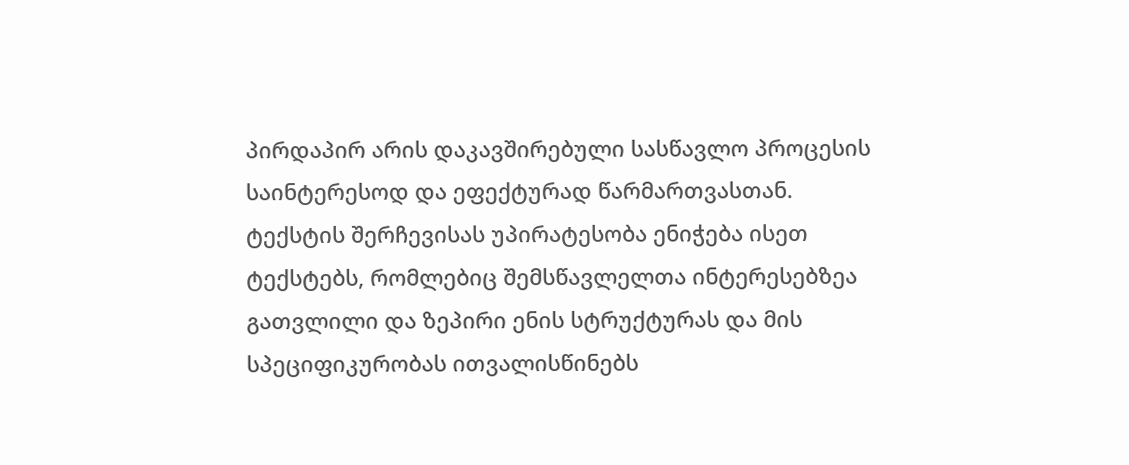პირდაპირ არის დაკავშირებული სასწავლო პროცესის საინტერესოდ და ეფექტურად წარმართვასთან. ტექსტის შერჩევისას უპირატესობა ენიჭება ისეთ ტექსტებს, რომლებიც შემსწავლელთა ინტერესებზეა გათვლილი და ზეპირი ენის სტრუქტურას და მის სპეციფიკურობას ითვალისწინებს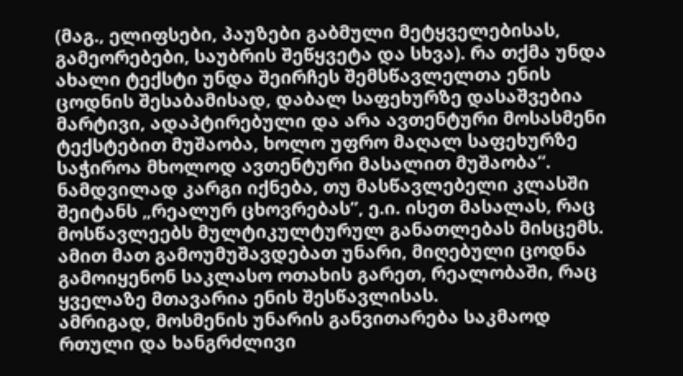(მაგ., ელიფსები, პაუზები გაბმული მეტყველებისას, გამეორებები, საუბრის შეწყვეტა და სხვა). რა თქმა უნდა ახალი ტექსტი უნდა შეირჩეს შემსწავლელთა ენის ცოდნის შესაბამისად, დაბალ საფეხურზე დასაშვებია მარტივი, ადაპტირებული და არა ავთენტური მოსასმენი ტექსტებით მუშაობა, ხოლო უფრო მაღალ საფეხურზე საჭიროა მხოლოდ ავთენტური მასალით მუშაობა“. ნამდვილად კარგი იქნება, თუ მასწავლებელი კლასში შეიტანს „რეალურ ცხოვრებას”, ე.ი. ისეთ მასალას, რაც მოსწავლეებს მულტიკულტურულ განათლებას მისცემს. ამით მათ გამოუმუშავდებათ უნარი, მიღებული ცოდნა გამოიყენონ საკლასო ოთახის გარეთ, რეალობაში, რაც ყველაზე მთავარია ენის შესწავლისას.
ამრიგად, მოსმენის უნარის განვითარება საკმაოდ რთული და ხანგრძლივი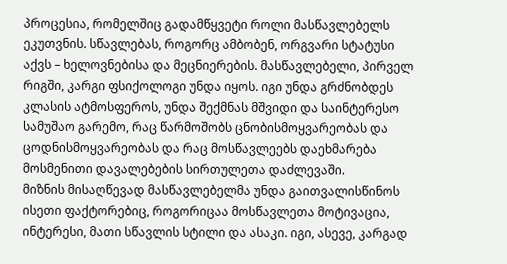პროცესია, რომელშიც გადამწყვეტი როლი მასწავლებელს ეკუთვნის. სწავლებას, როგორც ამბობენ, ორგვარი სტატუსი აქვს – ხელოვნებისა და მეცნიერების. მასწავლებელი, პირველ რიგში, კარგი ფსიქოლოგი უნდა იყოს. იგი უნდა გრძნობდეს კლასის ატმოსფეროს, უნდა შექმნას მშვიდი და საინტერესო სამუშაო გარემო, რაც წარმოშობს ცნობისმოყვარეობას და ცოდნისმოყვარეობას და რაც მოსწავლეებს დაეხმარება მოსმენითი დავალებების სირთულეთა დაძლევაში.
მიზნის მისაღწევად მასწავლებელმა უნდა გაითვალისწინოს ისეთი ფაქტორებიც, როგორიცაა მოსწავლეთა მოტივაცია, ინტერესი, მათი სწავლის სტილი და ასაკი. იგი, ასევე, კარგად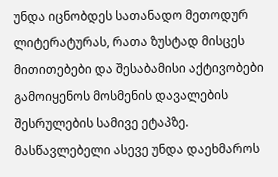უნდა იცნობდეს სათანადო მეთოდურ ლიტერატურას, რათა ზუსტად მისცეს მითითებები და შესაბამისი აქტივობები გამოიყენოს მოსმენის დავალების შესრულების სამივე ეტაპზე. მასწავლებელი ასევე უნდა დაეხმაროს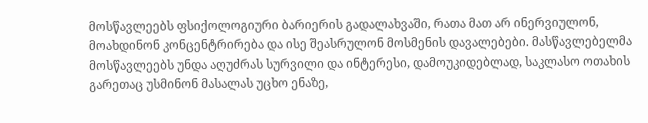მოსწავლეებს ფსიქოლოგიური ბარიერის გადალახვაში, რათა მათ არ ინერვიულონ, მოახდინონ კონცენტრირება და ისე შეასრულონ მოსმენის დავალებები. მასწავლებელმა მოსწავლეებს უნდა აღუძრას სურვილი და ინტერესი, დამოუკიდებლად, საკლასო ოთახის გარეთაც უსმინონ მასალას უცხო ენაზე,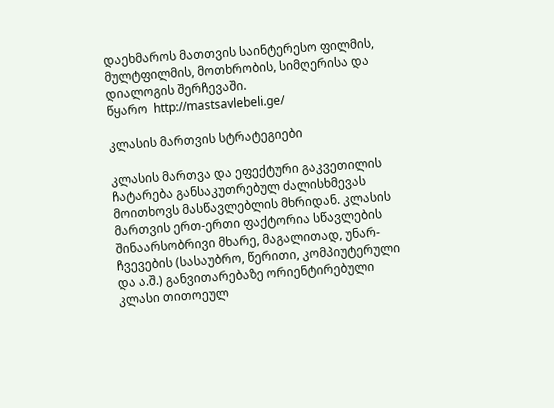დაეხმაროს მათთვის საინტერესო ფილმის, მულტფილმის, მოთხრობის, სიმღერისა და დიალოგის შერჩევაში.
წყარო  http://mastsavlebeli.ge/

კლასის მართვის სტრატეგიები

კლასის მართვა და ეფექტური გაკვეთილის ჩატარება განსაკუთრებულ ძალისხმევას მოითხოვს მასწავლებლის მხრიდან. კლასის მართვის ერთ-ერთი ფაქტორია სწავლების შინაარსობრივი მხარე, მაგალითად, უნარ-ჩვევების (სასაუბრო, წერითი, კომპიუტერული და ა.შ.) განვითარებაზე ორიენტირებული კლასი თითოეულ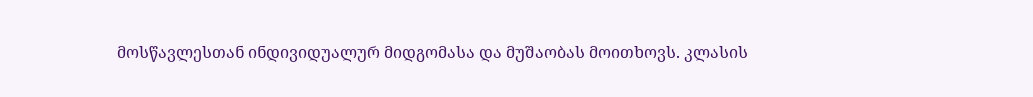მოსწავლესთან ინდივიდუალურ მიდგომასა და მუშაობას მოითხოვს. კლასის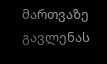მართვაზე გავლენას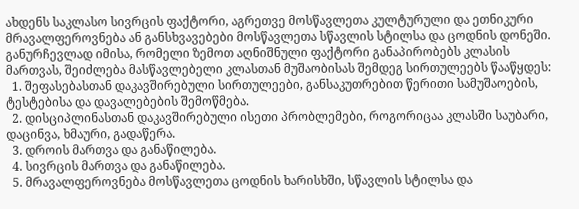ახდენს საკლასო სივრცის ფაქტორი, აგრეთვე მოსწავლეთა კულტურული და ეთნიკური მრავალფეროვნება ან განსხვავებები მოსწავლეთა სწავლის სტილსა და ცოდნის დონეში.
განურჩევლად იმისა, რომელი ზემოთ აღნიშნული ფაქტორი განაპირობებს კლასის მართვას, შეიძლება მასწავლებელი კლასთან მუშაობისას შემდეგ სირთულეებს წააწყდეს:
  1. შეფასებასთან დაკავშირებული სირთულეები, განსაკუთრებით წერითი სამუშაოების, ტესტებისა და დავალებების შემოწმება.
  2. დისციპლინასთან დაკავშირებული ისეთი პრობლემები, როგორიცაა კლასში საუბარი, დაცინვა, ხმაური, გადაწერა.
  3. დროის მართვა და განაწილება.
  4. სივრცის მართვა და განაწილება.
  5. მრავალფეროვნება მოსწავლეთა ცოდნის ხარისხში, სწავლის სტილსა და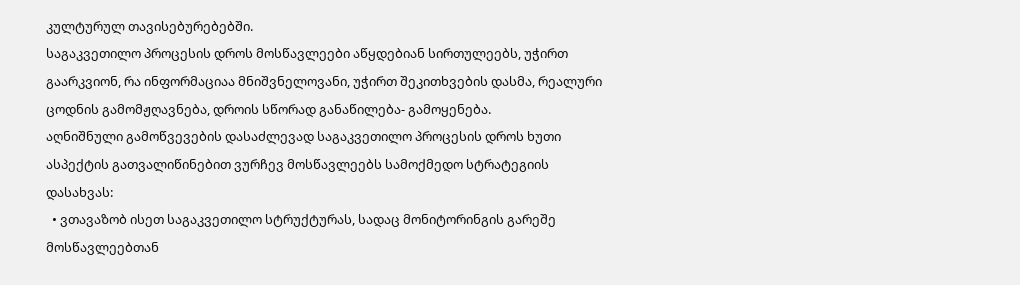კულტურულ თავისებურებებში.
საგაკვეთილო პროცესის დროს მოსწავლეები აწყდებიან სირთულეებს, უჭირთ გაარკვიონ, რა ინფორმაციაა მნიშვნელოვანი, უჭირთ შეკითხვების დასმა, რეალური ცოდნის გამომჟღავნება, დროის სწორად განაწილება- გამოყენება.
აღნიშნული გამოწვევების დასაძლევად საგაკვეთილო პროცესის დროს ხუთი ასპექტის გათვალიწინებით ვურჩევ მოსწავლეებს სამოქმედო სტრატეგიის დასახვას:
  • ვთავაზობ ისეთ საგაკვეთილო სტრუქტურას, სადაც მონიტორინგის გარეშე მოსწავლეებთან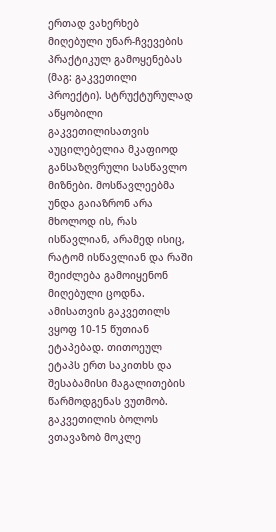ერთად ვახერხებ მიღებული უნარ-ჩვევების პრაქტიკულ გამოყენებას (მაგ: გაკვეთილი პროექტი). სტრუქტურულად აწყობილი გაკვეთილისათვის აუცილებელია მკაფიოდ განსაზღვრული სასწავლო მიზნები. მოსწავლეებმა უნდა გაიაზრონ არა მხოლოდ ის, რას ისწავლიან, არამედ ისიც, რატომ ისწავლიან და რაში შეიძლება გამოიყენონ მიღებული ცოდნა. ამისათვის გაკვეთილს ვყოფ 10-15 წუთიან ეტაპებად. თითოეულ ეტაპს ერთ საკითხს და შესაბამისი მაგალითების წარმოდგენას ვუთმობ.
გაკვეთილის ბოლოს ვთავაზობ მოკლე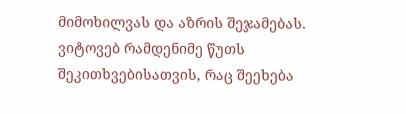მიმოხილვას და აზრის შეჯამებას. ვიტოვებ რამდენიმე წუთს შეკითხვებისათვის, რაც შეეხება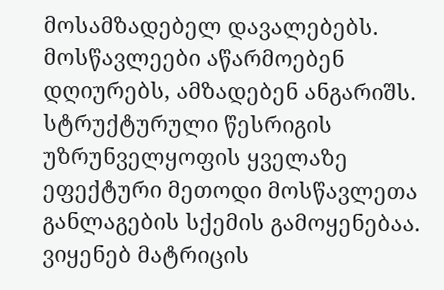მოსამზადებელ დავალებებს. მოსწავლეები აწარმოებენ დღიურებს, ამზადებენ ანგარიშს. სტრუქტურული წესრიგის უზრუნველყოფის ყველაზე ეფექტური მეთოდი მოსწავლეთა განლაგების სქემის გამოყენებაა.  ვიყენებ მატრიცის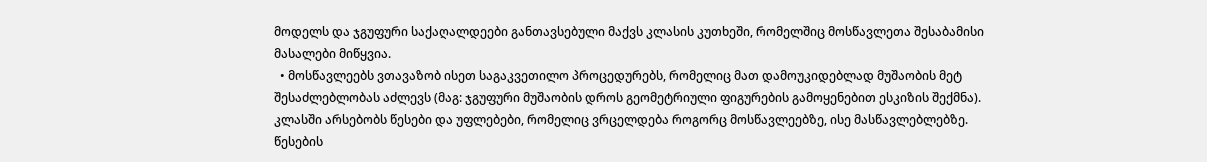მოდელს და ჯგუფური საქაღალდეები განთავსებული მაქვს კლასის კუთხეში, რომელშიც მოსწავლეთა შესაბამისი მასალები მიწყვია.
  • მოსწავლეებს ვთავაზობ ისეთ საგაკვეთილო პროცედურებს, რომელიც მათ დამოუკიდებლად მუშაობის მეტ შესაძლებლობას აძლევს (მაგ: ჯგუფური მუშაობის დროს გეომეტრიული ფიგურების გამოყენებით ესკიზის შექმნა).
კლასში არსებობს წესები და უფლებები, რომელიც ვრცელდება როგორც მოსწავლეებზე, ისე მასწავლებლებზე. წესების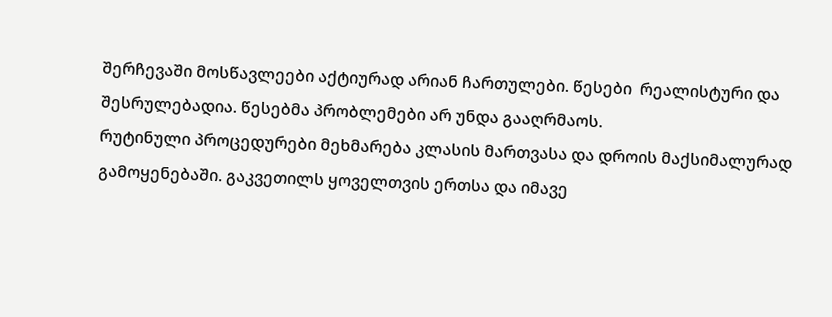შერჩევაში მოსწავლეები აქტიურად არიან ჩართულები. წესები  რეალისტური და შესრულებადია. წესებმა პრობლემები არ უნდა გააღრმაოს.
რუტინული პროცედურები მეხმარება კლასის მართვასა და დროის მაქსიმალურად გამოყენებაში. გაკვეთილს ყოველთვის ერთსა და იმავე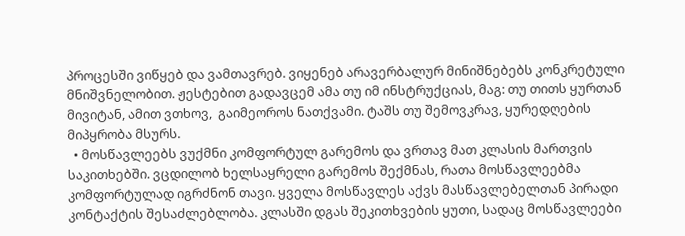პროცესში ვიწყებ და ვამთავრებ. ვიყენებ არავერბალურ მინიშნებებს კონკრეტული მნიშვნელობით. ჟესტებით გადავცემ ამა თუ იმ ინსტრუქციას, მაგ: თუ თითს ყურთან მივიტან, ამით ვთხოვ,  გაიმეოროს ნათქვამი. ტაშს თუ შემოვკრავ, ყურედღების მიპყრობა მსურს.
  • მოსწავლეებს ვუქმნი კომფორტულ გარემოს და ვრთავ მათ კლასის მართვის საკითხებში. ვცდილობ ხელსაყრელი გარემოს შექმნას, რათა მოსწავლეებმა კომფორტულად იგრძნონ თავი. ყველა მოსწავლეს აქვს მასწავლებელთან პირადი კონტაქტის შესაძლებლობა. კლასში დგას შეკითხვების ყუთი, სადაც მოსწავლეები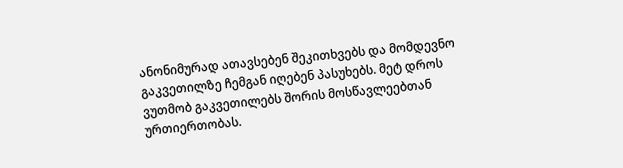ანონიმურად ათავსებენ შეკითხვებს და მომდევნო გაკვეთილზე ჩემგან იღებენ პასუხებს. მეტ დროს ვუთმობ გაკვეთილებს შორის მოსწავლეებთან ურთიერთობას.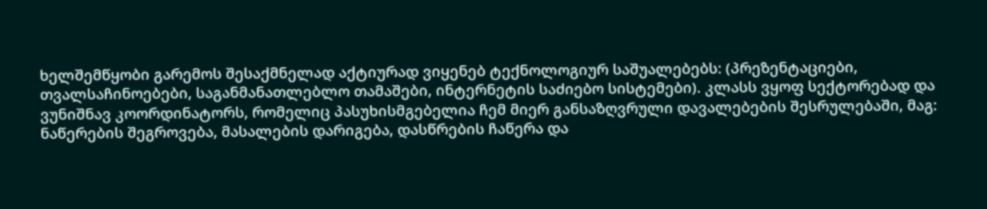ხელშემწყობი გარემოს შესაქმნელად აქტიურად ვიყენებ ტექნოლოგიურ საშუალებებს: (პრეზენტაციები, თვალსაჩინოებები, საგანმანათლებლო თამაშები, ინტერნეტის საძიებო სისტემები). კლასს ვყოფ სექტორებად და ვუნიშნავ კოორდინატორს, რომელიც პასუხისმგებელია ჩემ მიერ განსაზღვრული დავალებების შესრულებაში, მაგ: ნაწერების შეგროვება, მასალების დარიგება, დასწრების ჩაწერა და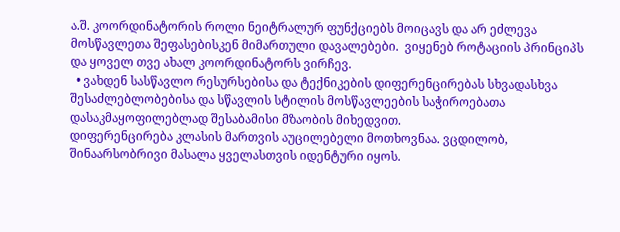ა.შ. კოორდინატორის როლი ნეიტრალურ ფუნქციებს მოიცავს და არ ეძლევა მოსწავლეთა შეფასებისკენ მიმართული დავალებები.  ვიყენებ როტაციის პრინციპს და ყოველ თვე ახალ კოორდინატორს ვირჩევ.
  • ვახდენ სასწავლო რესურსებისა და ტექნიკების დიფერენცირებას სხვადასხვა შესაძლებლობებისა და სწავლის სტილის მოსწავლეების საჭიროებათა დასაკმაყოფილებლად შესაბამისი მზაობის მიხედვით.
დიფერენცირება კლასის მართვის აუცილებელი მოთხოვნაა. ვცდილობ, შინაარსობრივი მასალა ყველასთვის იდენტური იყოს.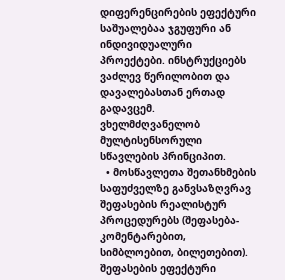დიფერენცირების ეფექტური საშუალებაა ჯგუფური ან ინდივიდუალური პროექტები. ინსტრუქციებს ვაძლევ წერილობით და დავალებასთან ერთად გადავცემ. ვხელმძღვანელობ მულტისენსორული სწავლების პრინციპით.
  • მოსწავლეთა შეთანხმების საფუძველზე განვსაზღვრავ შეფასების რეალისტურ პროცედურებს (შეფასება-კომენტარებით, სიმბლოებით, ბილეთებით). შეფასების ეფექტური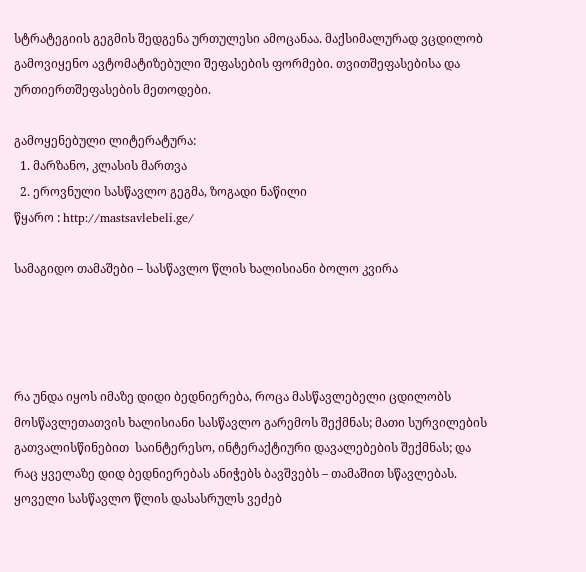სტრატეგიის გეგმის შედგენა ურთულესი ამოცანაა. მაქსიმალურად ვცდილობ გამოვიყენო ავტომატიზებული შეფასების ფორმები. თვითშეფასებისა და ურთიერთშეფასების მეთოდები.

გამოყენებული ლიტერატურა:
  1. მარზანო, კლასის მართვა
  2. ეროვნული სასწავლო გეგმა, ზოგადი ნაწილი
წყარო : http://mastsavlebeli.ge/

სამაგიდო თამაშები – სასწავლო წლის ხალისიანი ბოლო კვირა




რა უნდა იყოს იმაზე დიდი ბედნიერება, როცა მასწავლებელი ცდილობს მოსწავლეთათვის ხალისიანი სასწავლო გარემოს შექმნას; მათი სურვილების გათვალისწინებით  საინტერესო, ინტერაქტიური დავალებების შექმნას; და რაც ყველაზე დიდ ბედნიერებას ანიჭებს ბავშვებს – თამაშით სწავლებას.
ყოველი სასწავლო წლის დასასრულს ვეძებ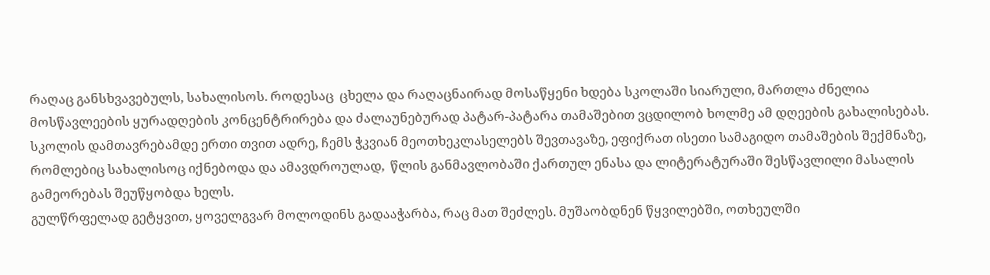რაღაც განსხვავებულს, სახალისოს. როდესაც  ცხელა და რაღაცნაირად მოსაწყენი ხდება სკოლაში სიარული, მართლა ძნელია მოსწავლეების ყურადღების კონცენტრირება და ძალაუნებურად პატარ-პატარა თამაშებით ვცდილობ ხოლმე ამ დღეების გახალისებას.
სკოლის დამთავრებამდე ერთი თვით ადრე, ჩემს ჭკვიან მეოთხეკლასელებს შევთავაზე, ეფიქრათ ისეთი სამაგიდო თამაშების შექმნაზე, რომლებიც სახალისოც იქნებოდა და ამავდროულად,  წლის განმავლობაში ქართულ ენასა და ლიტერატურაში შესწავლილი მასალის გამეორებას შეუწყობდა ხელს.
გულწრფელად გეტყვით, ყოველგვარ მოლოდინს გადააჭარბა, რაც მათ შეძლეს. მუშაობდნენ წყვილებში, ოთხეულში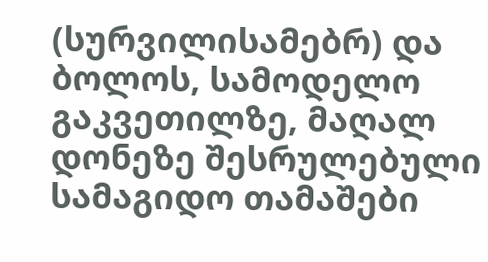(სურვილისამებრ) და ბოლოს, სამოდელო გაკვეთილზე, მაღალ დონეზე შესრულებული სამაგიდო თამაშები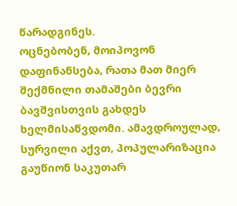წარადგინეს.
ოცნებობენ, მოიპოვონ დაფინანსება, რათა მათ მიერ შექმნილი თამაშები ბევრი ბავშვისთვის გახდეს ხელმისაწვდომი. ამავდროულად, სურვილი აქვთ, პოპულარიზაცია გაუწიონ საკუთარ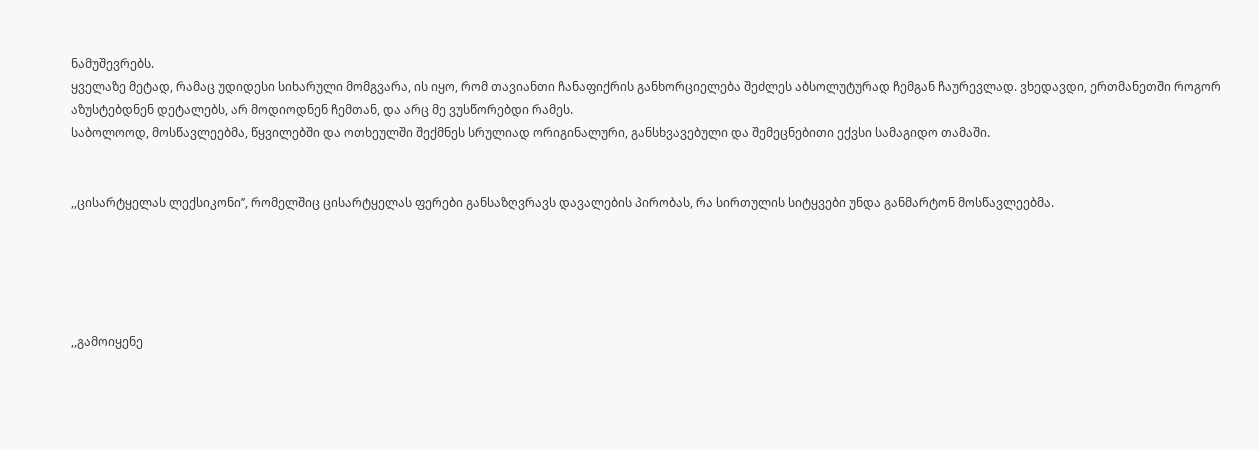ნამუშევრებს.
ყველაზე მეტად, რამაც უდიდესი სიხარული მომგვარა, ის იყო, რომ თავიანთი ჩანაფიქრის განხორციელება შეძლეს აბსოლუტურად ჩემგან ჩაურევლად. ვხედავდი, ერთმანეთში როგორ აზუსტებდნენ დეტალებს, არ მოდიოდნენ ჩემთან, და არც მე ვუსწორებდი რამეს.
საბოლოოდ, მოსწავლეებმა, წყვილებში და ოთხეულში შექმნეს სრულიად ორიგინალური, განსხვავებული და შემეცნებითი ექვსი სამაგიდო თამაში.


,,ცისარტყელას ლექსიკონი’’, რომელშიც ცისარტყელას ფერები განსაზღვრავს დავალების პირობას, რა სირთულის სიტყვები უნდა განმარტონ მოსწავლეებმა.





,,გამოიყენე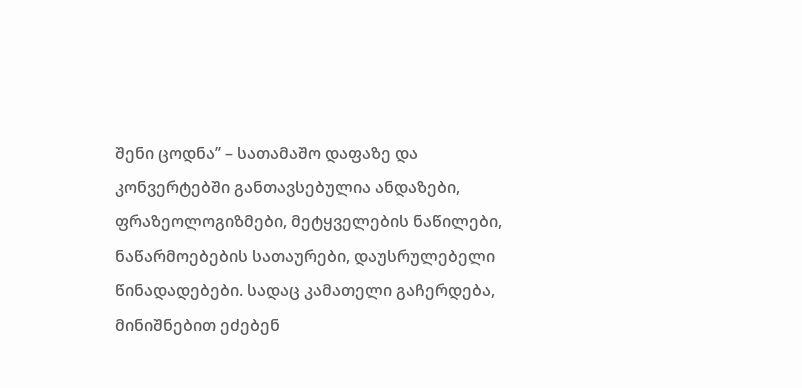შენი ცოდნა’’ – სათამაშო დაფაზე და კონვერტებში განთავსებულია ანდაზები, ფრაზეოლოგიზმები, მეტყველების ნაწილები, ნაწარმოებების სათაურები, დაუსრულებელი  წინადადებები. სადაც კამათელი გაჩერდება, მინიშნებით ეძებენ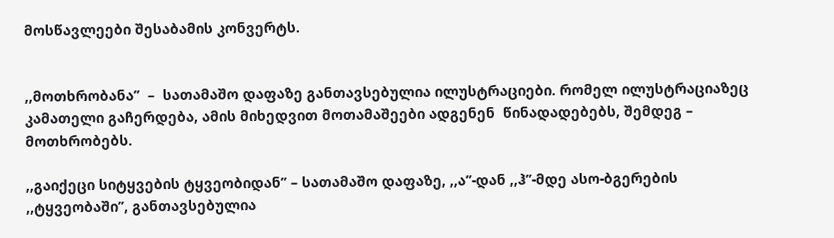მოსწავლეები შესაბამის კონვერტს.


,,მოთხრობანა’’  –  სათამაშო დაფაზე განთავსებულია ილუსტრაციები. რომელ ილუსტრაციაზეც კამათელი გაჩერდება, ამის მიხედვით მოთამაშეები ადგენენ  წინადადებებს, შემდეგ – მოთხრობებს.

,,გაიქეცი სიტყვების ტყვეობიდან’’ – სათამაშო დაფაზე, ,,ა’’-დან ,,ჰ’’-მდე ასო-ბგერების ,,ტყვეობაში’’, განთავსებულია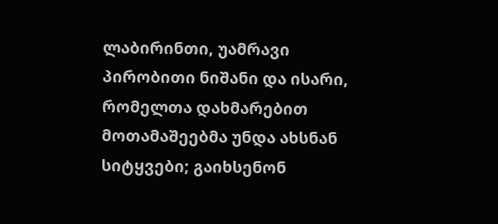ლაბირინთი, უამრავი პირობითი ნიშანი და ისარი, რომელთა დახმარებით მოთამაშეებმა უნდა ახსნან სიტყვები; გაიხსენონ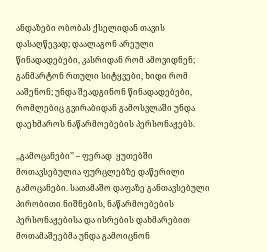ანდაზები ობობას ქსელიდან თავის დასაღწევად; დაალაგონ არეული წინადადებები, კასრიდან რომ ამოვიდნენ; განმარტონ რთული სიტყვები, ხიდი რომ ააშენონ; უნდა შეადგინონ წინადადებები, რომლებიც გვირაბიდან გამოსვლაში უნდა დაეხმაროს ნაწარმოებების პერსონაჟებს.

,,გამოცანები’’ – ფერად  ყუთებში მოთავსებულია ფურცლებზე დაწერილი გამოცანები. სათამაშო დაფაზე განთავსებული პირობითი ნიშნების, ნაწარმოებების პერსონაჟებისა და ისრების დახმარებით მოთამაშეებმა უნდა გამოიცნონ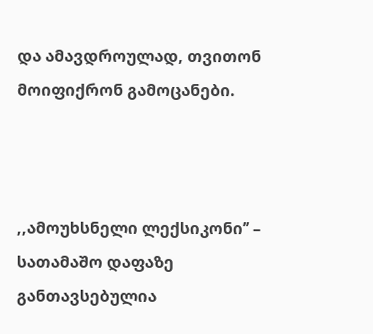და ამავდროულად, თვითონ მოიფიქრონ გამოცანები.



,,ამოუხსნელი ლექსიკონი’’ – სათამაშო დაფაზე განთავსებულია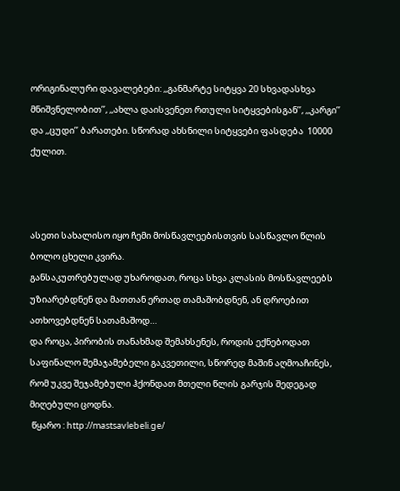ორიგინალური დავალებები: ,,განმარტე სიტყვა 20 სხვადასხვა მნიშვნელობით’’, ,,ახლა დაისვენეთ რთული სიტყვებისგან’’, ,,კარგი’’ და ,,ცუდი’’ ბარათები. სწორად ახსნილი სიტყვები ფასდება  10000 ქულით.



ასეთი სახალისო იყო ჩემი მოსწავლეებისთვის სასწავლო წლის ბოლო ცხელი კვირა.
განსაკუთრებულად უხაროდათ, როცა სხვა კლასის მოსწავლეებს უზიარებდნენ და მათთან ერთად თამაშობდნენ, ან დროებით ათხოვებდნენ სათამაშოდ…
და როცა, პირობის თანახმად შემახსენეს, როდის ექნებოდათ საფინალო შემაჯამებელი გაკვეთილი, სწორედ მაშინ აღმოაჩინეს, რომ უკვე შეჯამებული ჰქონდათ მთელი წლის გარჯის შედეგად მიღებული ცოდნა.
 წყარო : http://mastsavlebeli.ge/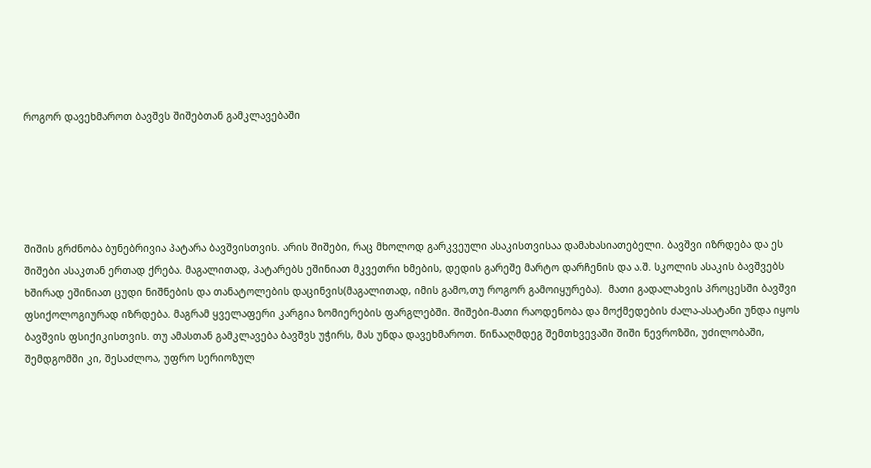როგორ დავეხმაროთ ბავშვს შიშებთან გამკლავებაში





შიშის გრძნობა ბუნებრივია პატარა ბავშვისთვის. არის შიშები, რაც მხოლოდ გარკვეული ასაკისთვისაა დამახასიათებელი. ბავშვი იზრდება და ეს შიშები ასაკთან ერთად ქრება. მაგალითად, პატარებს ეშინიათ მკვეთრი ხმების, დედის გარეშე მარტო დარჩენის და ა.შ. სკოლის ასაკის ბავშვებს ხშირად ეშინიათ ცუდი ნიშნების და თანატოლების დაცინვის(მაგალითად, იმის გამო,თუ როგორ გამოიყურება).  მათი გადალახვის პროცესში ბავშვი ფსიქოლოგიურად იზრდება. მაგრამ ყველაფერი კარგია ზომიერების ფარგლებში. შიშები-მათი რაოდენობა და მოქმედების ძალა-ასატანი უნდა იყოს ბავშვის ფსიქიკისთვის. თუ ამასთან გამკლავება ბავშვს უჭირს, მას უნდა დავეხმაროთ. წინააღმდეგ შემთხვევაში შიში ნევროზში, უძილობაში, შემდგომში კი, შესაძლოა, უფრო სერიოზულ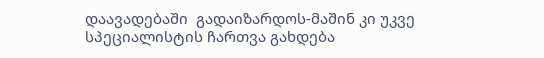დაავადებაში  გადაიზარდოს-მაშინ კი უკვე სპეციალისტის ჩართვა გახდება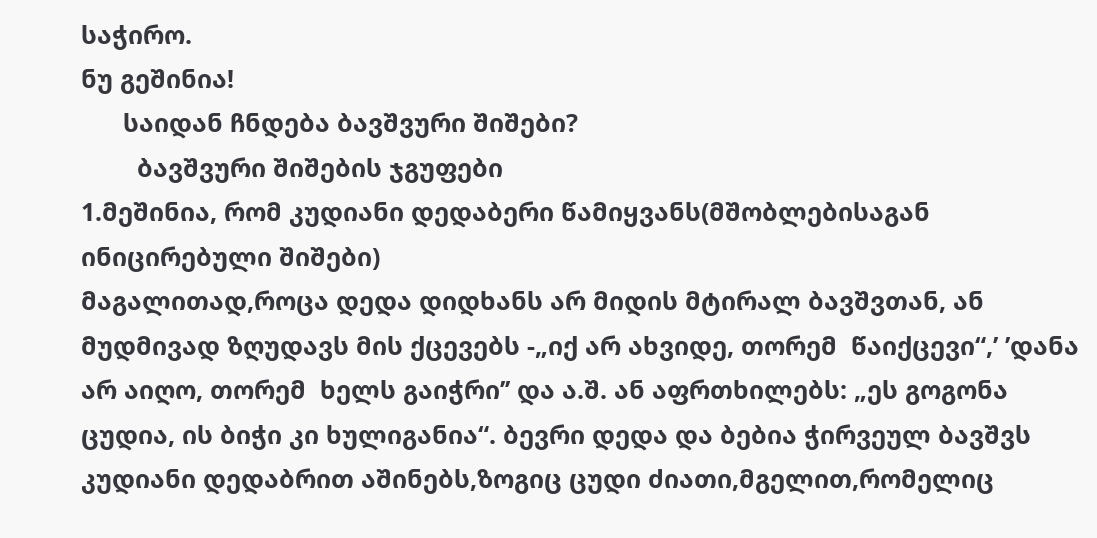საჭირო.
ნუ გეშინია!
      საიდან ჩნდება ბავშვური შიშები?
        ბავშვური შიშების ჯგუფები
1.მეშინია, რომ კუდიანი დედაბერი წამიყვანს(მშობლებისაგან ინიცირებული შიშები)
მაგალითად,როცა დედა დიდხანს არ მიდის მტირალ ბავშვთან, ან მუდმივად ზღუდავს მის ქცევებს -„იქ არ ახვიდე, თორემ  წაიქცევი“,’ ’დანა არ აიღო, თორემ  ხელს გაიჭრი’’ და ა.შ. ან აფრთხილებს: „ეს გოგონა ცუდია, ის ბიჭი კი ხულიგანია“. ბევრი დედა და ბებია ჭირვეულ ბავშვს კუდიანი დედაბრით აშინებს,ზოგიც ცუდი ძიათი,მგელით,რომელიც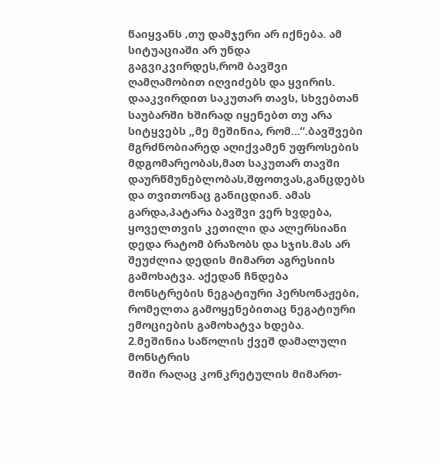წაიყვანს ,თუ დამჯერი არ იქნება. ამ სიტუაციაში არ უნდა გაგვიკვირდეს,რომ ბავშვი ღამღამობით იღვიძებს და ყვირის. დააკვირდით საკუთარ თავს, სხვებთან საუბარში ხშირად იყენებთ თუ არა სიტყვებს „მე მეშინია, რომ…“.ბავშვები მგრძნობიარედ აღიქვამენ უფროსების მდგომარეობას,მათ საკუთარ თავში დაურწმუნებლობას,შფოთვას,განცდებს და თვითონაც განიცდიან. ამას გარდა,პატარა ბავშვი ვერ ხვდება, ყოველთვის კეთილი და ალერსიანი დედა რატომ ბრაზობს და სჯის.მას არ შეუძლია დედის მიმართ აგრესიის გამოხატვა. აქედან ჩნდება მონსტრების ნეგატიური პერსონაჟები, რომელთა გამოყენებითაც ნეგატიური ემოციების გამოხატვა ხდება.
2.მეშინია საწოლის ქვეშ დამალული მონსტრის
შიში რაღაც კონკრეტულის მიმართ-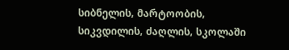სიბნელის, მარტოობის, სიკვდილის, ძაღლის, სკოლაში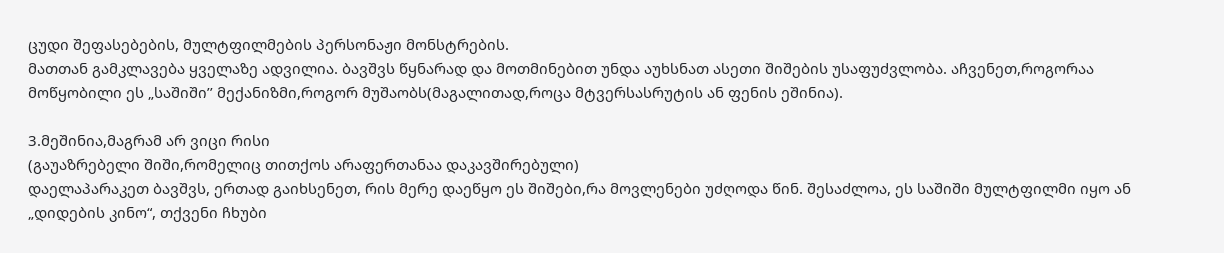ცუდი შეფასებების, მულტფილმების პერსონაჟი მონსტრების.
მათთან გამკლავება ყველაზე ადვილია. ბავშვს წყნარად და მოთმინებით უნდა აუხსნათ ასეთი შიშების უსაფუძვლობა. აჩვენეთ,როგორაა მოწყობილი ეს „საშიში’’ მექანიზმი,როგორ მუშაობს(მაგალითად,როცა მტვერსასრუტის ან ფენის ეშინია).

3.მეშინია,მაგრამ არ ვიცი რისი
(გაუაზრებელი შიში,რომელიც თითქოს არაფერთანაა დაკავშირებული)
დაელაპარაკეთ ბავშვს, ერთად გაიხსენეთ, რის მერე დაეწყო ეს შიშები,რა მოვლენები უძღოდა წინ. შესაძლოა, ეს საშიში მულტფილმი იყო ან „დიდების კინო“, თქვენი ჩხუბი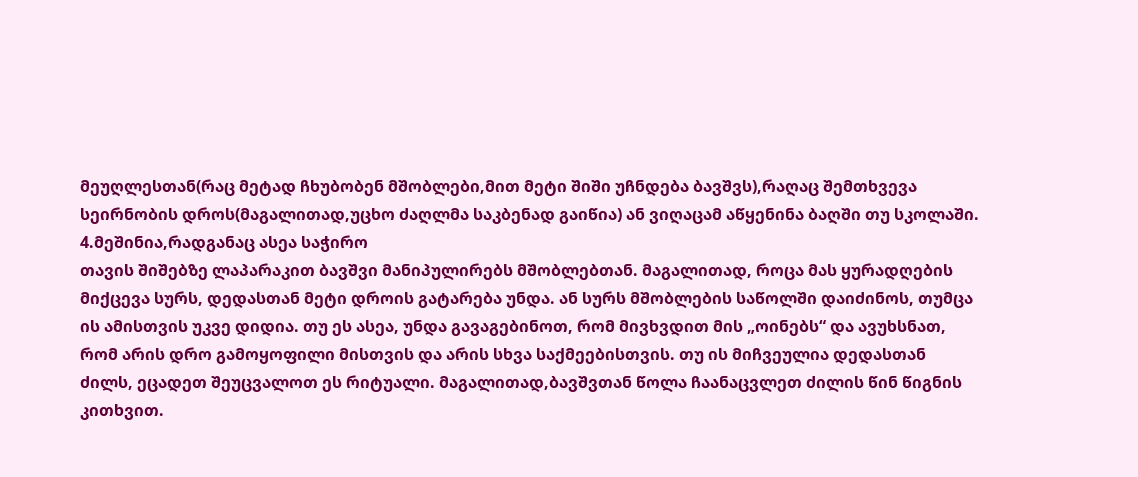მეუღლესთან(რაც მეტად ჩხუბობენ მშობლები,მით მეტი შიში უჩნდება ბავშვს),რაღაც შემთხვევა სეირნობის დროს(მაგალითად,უცხო ძაღლმა საკბენად გაიწია) ან ვიღაცამ აწყენინა ბაღში თუ სკოლაში.
4.მეშინია,რადგანაც ასეა საჭირო
თავის შიშებზე ლაპარაკით ბავშვი მანიპულირებს მშობლებთან. მაგალითად, როცა მას ყურადღების მიქცევა სურს, დედასთან მეტი დროის გატარება უნდა. ან სურს მშობლების საწოლში დაიძინოს, თუმცა ის ამისთვის უკვე დიდია. თუ ეს ასეა, უნდა გავაგებინოთ, რომ მივხვდით მის „ოინებს“ და ავუხსნათ, რომ არის დრო გამოყოფილი მისთვის და არის სხვა საქმეებისთვის. თუ ის მიჩვეულია დედასთან ძილს, ეცადეთ შეუცვალოთ ეს რიტუალი. მაგალითად,ბავშვთან წოლა ჩაანაცვლეთ ძილის წინ წიგნის კითხვით.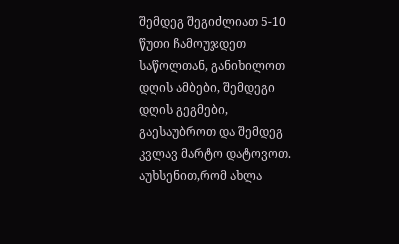შემდეგ შეგიძლიათ 5-10 წუთი ჩამოუჯდეთ საწოლთან, განიხილოთ დღის ამბები, შემდეგი დღის გეგმები, გაესაუბროთ და შემდეგ კვლავ მარტო დატოვოთ. აუხსენით,რომ ახლა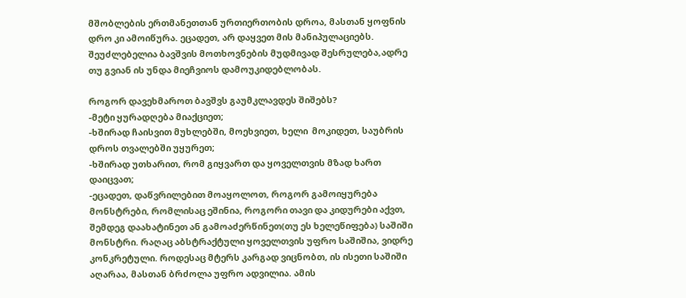მშობლების ერთმანეთთან ურთიერთობის დროა, მასთან ყოფნის დრო კი ამოიწურა. ეცადეთ, არ დაყვეთ მის მანიპულაციებს. შეუძლებელია ბავშვის მოთხოვნების მუდმივად შესრულება,ადრე თუ გვიან ის უნდა მიეჩვიოს დამოუკიდებლობას.

როგორ დავეხმაროთ ბავშვს გაუმკლავდეს შიშებს?
-მეტი ყურადღება მიაქციეთ;
-ხშირად ჩაისვით მუხლებში, მოეხვიეთ, ხელი  მოკიდეთ, საუბრის დროს თვალებში უყურეთ;
-ხშირად უთხარით, რომ გიყვართ და ყოველთვის მზად ხართ დაიცვათ;
-ეცადეთ, დაწვრილებით მოაყოლოთ, როგორ გამოიყურება  მონსტრები, რომლისაც ეშინია, როგორი თავი და კიდურები აქვთ, შემდეგ დაახატინეთ ან გამოაძერწინეთ(თუ ეს ხელეწიფება) საშიში მონსტრი. რაღაც აბსტრაქტული ყოველთვის უფრო საშიშია, ვიდრე კონკრეტული. როდესაც მტერს კარგად ვიცნობთ, ის ისეთი საშიში აღარაა, მასთან ბრძოლა უფრო ადვილია. ამის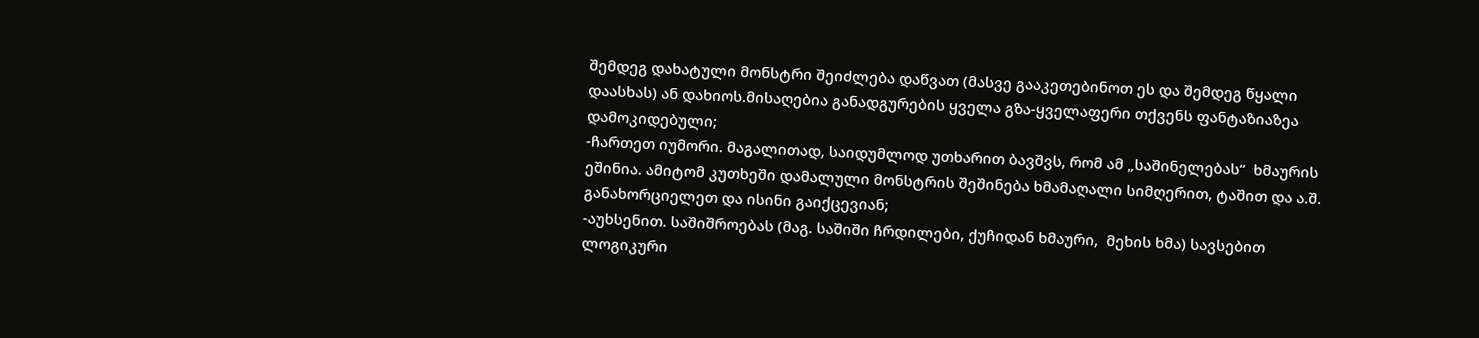შემდეგ დახატული მონსტრი შეიძლება დაწვათ (მასვე გააკეთებინოთ ეს და შემდეგ წყალი დაასხას) ან დახიოს.მისაღებია განადგურების ყველა გზა-ყველაფერი თქვენს ფანტაზიაზეა დამოკიდებული;
-ჩართეთ იუმორი. მაგალითად, საიდუმლოდ უთხარით ბავშვს, რომ ამ „საშინელებას“  ხმაურის ეშინია. ამიტომ კუთხეში დამალული მონსტრის შეშინება ხმამაღალი სიმღერით, ტაშით და ა.შ. განახორციელეთ და ისინი გაიქცევიან;
-აუხსენით. საშიშროებას (მაგ. საშიში ჩრდილები, ქუჩიდან ხმაური,  მეხის ხმა) სავსებით ლოგიკური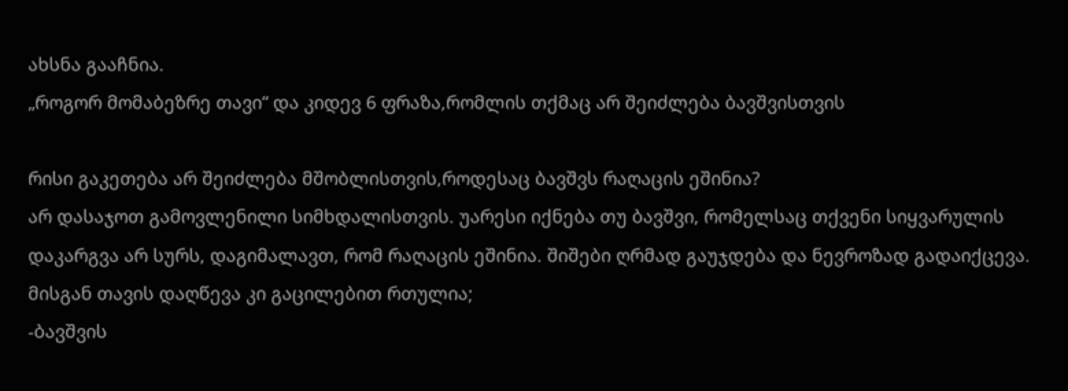ახსნა გააჩნია.
„როგორ მომაბეზრე თავი“ და კიდევ 6 ფრაზა,რომლის თქმაც არ შეიძლება ბავშვისთვის

რისი გაკეთება არ შეიძლება მშობლისთვის,როდესაც ბავშვს რაღაცის ეშინია?
არ დასაჯოთ გამოვლენილი სიმხდალისთვის. უარესი იქნება თუ ბავშვი, რომელსაც თქვენი სიყვარულის დაკარგვა არ სურს, დაგიმალავთ, რომ რაღაცის ეშინია. შიშები ღრმად გაუჯდება და ნევროზად გადაიქცევა. მისგან თავის დაღწევა კი გაცილებით რთულია;
-ბავშვის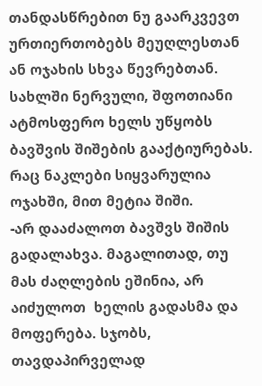თანდასწრებით ნუ გაარკვევთ ურთიერთობებს მეუღლესთან ან ოჯახის სხვა წევრებთან. სახლში ნერვული, შფოთიანი ატმოსფერო ხელს უწყობს ბავშვის შიშების გააქტიურებას. რაც ნაკლები სიყვარულია ოჯახში, მით მეტია შიში.
-არ დააძალოთ ბავშვს შიშის გადალახვა. მაგალითად, თუ  მას ძაღლების ეშინია, არ აიძულოთ  ხელის გადასმა და მოფერება. სჯობს, თავდაპირველად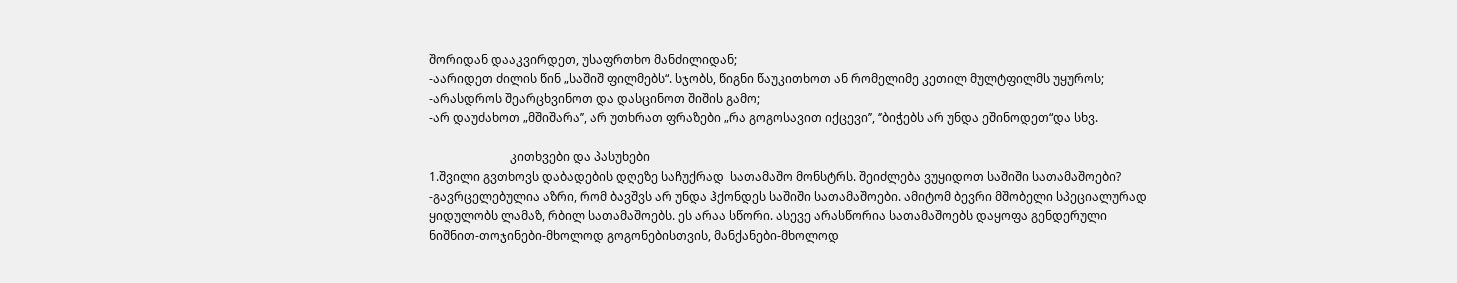შორიდან დააკვირდეთ, უსაფრთხო მანძილიდან;
-აარიდეთ ძილის წინ „საშიშ ფილმებს“. სჯობს, წიგნი წაუკითხოთ ან რომელიმე კეთილ მულტფილმს უყუროს;
-არასდროს შეარცხვინოთ და დასცინოთ შიშის გამო;
-არ დაუძახოთ „მშიშარა’’, არ უთხრათ ფრაზები „რა გოგოსავით იქცევი’’, ‘’ბიჭებს არ უნდა ეშინოდეთ“და სხვ.

                           კითხვები და პასუხები
1.შვილი გვთხოვს დაბადების დღეზე საჩუქრად  სათამაშო მონსტრს. შეიძლება ვუყიდოთ საშიში სათამაშოები?
-გავრცელებულია აზრი, რომ ბავშვს არ უნდა ჰქონდეს საშიში სათამაშოები. ამიტომ ბევრი მშობელი სპეციალურად ყიდულობს ლამაზ, რბილ სათამაშოებს. ეს არაა სწორი. ასევე არასწორია სათამაშოებს დაყოფა გენდერული ნიშნით-თოჯინები-მხოლოდ გოგონებისთვის, მანქანები-მხოლოდ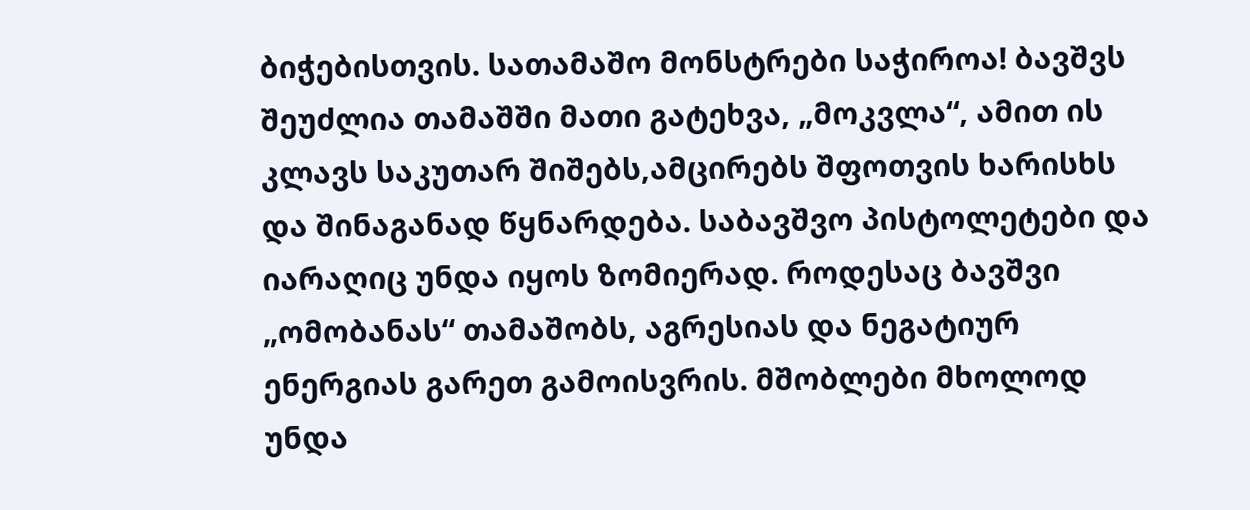ბიჭებისთვის. სათამაშო მონსტრები საჭიროა! ბავშვს შეუძლია თამაშში მათი გატეხვა, „მოკვლა“, ამით ის კლავს საკუთარ შიშებს,ამცირებს შფოთვის ხარისხს და შინაგანად წყნარდება. საბავშვო პისტოლეტები და იარაღიც უნდა იყოს ზომიერად. როდესაც ბავშვი „ომობანას“ თამაშობს, აგრესიას და ნეგატიურ ენერგიას გარეთ გამოისვრის. მშობლები მხოლოდ უნდა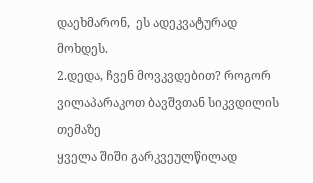დაეხმარონ,  ეს ადეკვატურად მოხდეს.
2.დედა, ჩვენ მოვკვდებით? როგორ ვილაპარაკოთ ბავშვთან სიკვდილის თემაზე
ყველა შიში გარკვეულწილად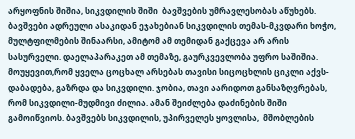არყოფნის შიშია, სიკვდილის შიში  ბავშვების უმრავლესობას აწუხებს. ბავშვები ადრეული ასაკიდან ეჯახებიან სიკვდილის თემას-მკვდარი ხოჭო, მულტფილმების შინაარსი, ამიტომ ამ თემიდან გაქცევა არ არის სასურველი. დაელაპარაკეთ ამ თემაზე, გაურკვევლობა უფრო საშიშია. მოუყევით,რომ ყველა ცოცხალ არსებას თავისი სიცოცხლის ციკლი აქვს-დაბადება, გაზრდა და სიკვდილი. ჯობია, თავი აარიდოთ განსაზღვრებას, რომ სიკვდილი-მუდმივი ძილია. ამან შეიძლება დაძინების შიში გამოიწვიოს. ბავშვებს სიკვდილის, უპირველეს ყოვლისა,  მშობლების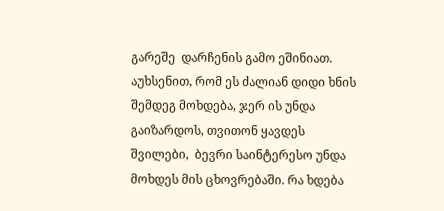გარეშე  დარჩენის გამო ეშინიათ. აუხსენით, რომ ეს ძალიან დიდი ხნის შემდეგ მოხდება, ჯერ ის უნდა გაიზარდოს, თვითონ ყავდეს შვილები,  ბევრი საინტერესო უნდა მოხდეს მის ცხოვრებაში. რა ხდება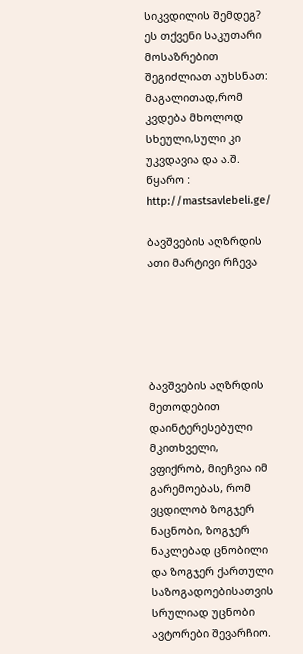სიკვდილის შემდეგ? ეს თქვენი საკუთარი მოსაზრებით შეგიძლიათ აუხსნათ: მაგალითად,რომ კვდება მხოლოდ სხეული,სული კი უკვდავია და ა.შ.
წყარო : http://mastsavlebeli.ge/

ბავშვების აღზრდის ათი მარტივი რჩევა





ბავშვების აღზრდის მეთოდებით დაინტერესებული მკითხველი, ვფიქრობ, მიეჩვია იმ გარემოებას, რომ ვცდილობ ზოგჯერ ნაცნობი, ზოგჯერ ნაკლებად ცნობილი და ზოგჯერ ქართული საზოგადოებისათვის სრულიად უცნობი ავტორები შევარჩიო.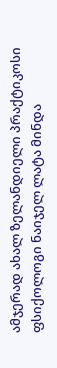ამჯერად ახალ ზელანდიელი პრაქტიკოსი ფსიქოლოგი ნაიჯელ ლატა მინდა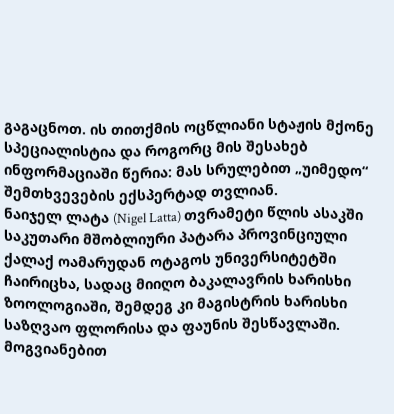გაგაცნოთ. ის თითქმის ოცწლიანი სტაჟის მქონე სპეციალისტია და როგორც მის შესახებ ინფორმაციაში წერია: მას სრულებით „უიმედო“ შემთხვევების ექსპერტად თვლიან.
ნაიჯელ ლატა (Nigel Latta) თვრამეტი წლის ასაკში საკუთარი მშობლიური პატარა პროვინციული ქალაქ ოამარუდან ოტაგოს უნივერსიტეტში ჩაირიცხა, სადაც მიიღო ბაკალავრის ხარისხი ზოოლოგიაში, შემდეგ კი მაგისტრის ხარისხი საზღვაო ფლორისა და ფაუნის შესწავლაში. მოგვიანებით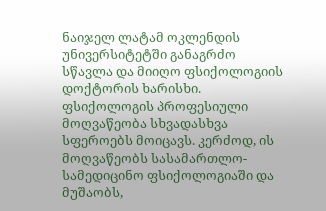ნაიჯელ ლატამ ოკლენდის უნივერსიტეტში განაგრძო სწავლა და მიიღო ფსიქოლოგიის დოქტორის ხარისხი. ფსიქოლოგის პროფესიული მოღვაწეობა სხვადასხვა სფეროებს მოიცავს. კერძოდ, ის მოღვაწეობს სასამართლო-სამედიცინო ფსიქოლოგიაში და მუშაობს,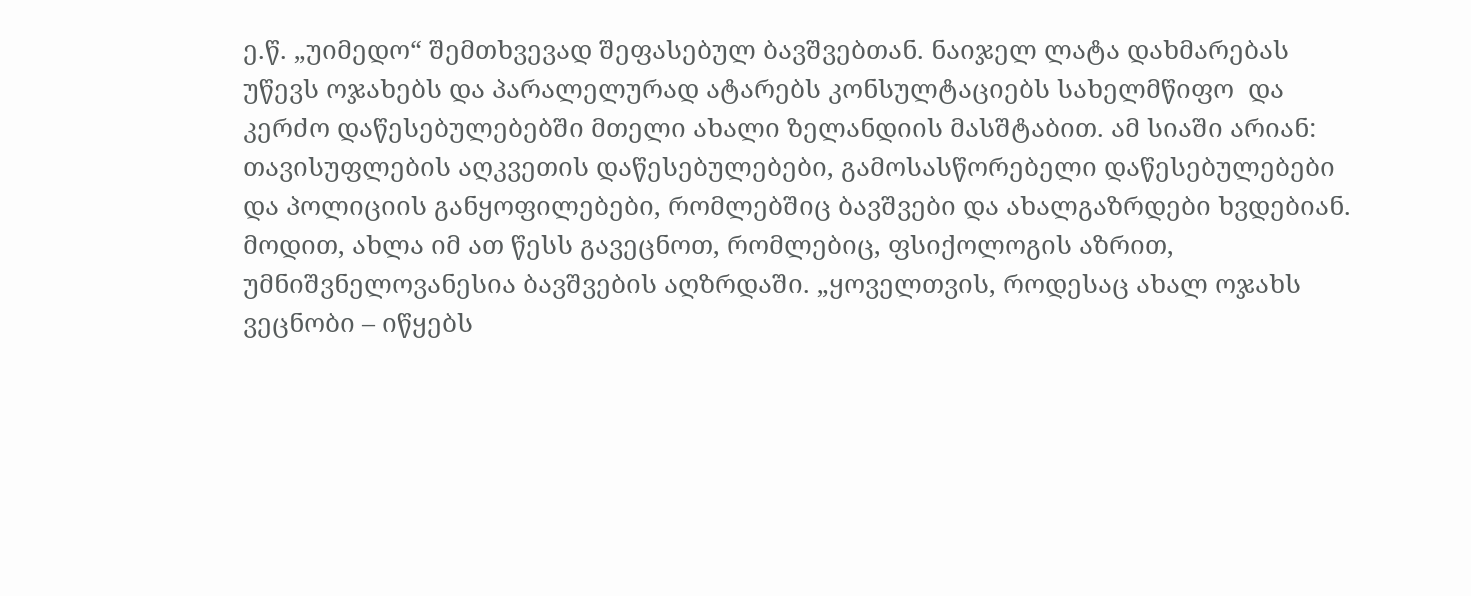ე.წ. „უიმედო“ შემთხვევად შეფასებულ ბავშვებთან. ნაიჯელ ლატა დახმარებას უწევს ოჯახებს და პარალელურად ატარებს კონსულტაციებს სახელმწიფო  და კერძო დაწესებულებებში მთელი ახალი ზელანდიის მასშტაბით. ამ სიაში არიან: თავისუფლების აღკვეთის დაწესებულებები, გამოსასწორებელი დაწესებულებები და პოლიციის განყოფილებები, რომლებშიც ბავშვები და ახალგაზრდები ხვდებიან.
მოდით, ახლა იმ ათ წესს გავეცნოთ, რომლებიც, ფსიქოლოგის აზრით, უმნიშვნელოვანესია ბავშვების აღზრდაში. „ყოველთვის, როდესაც ახალ ოჯახს ვეცნობი – იწყებს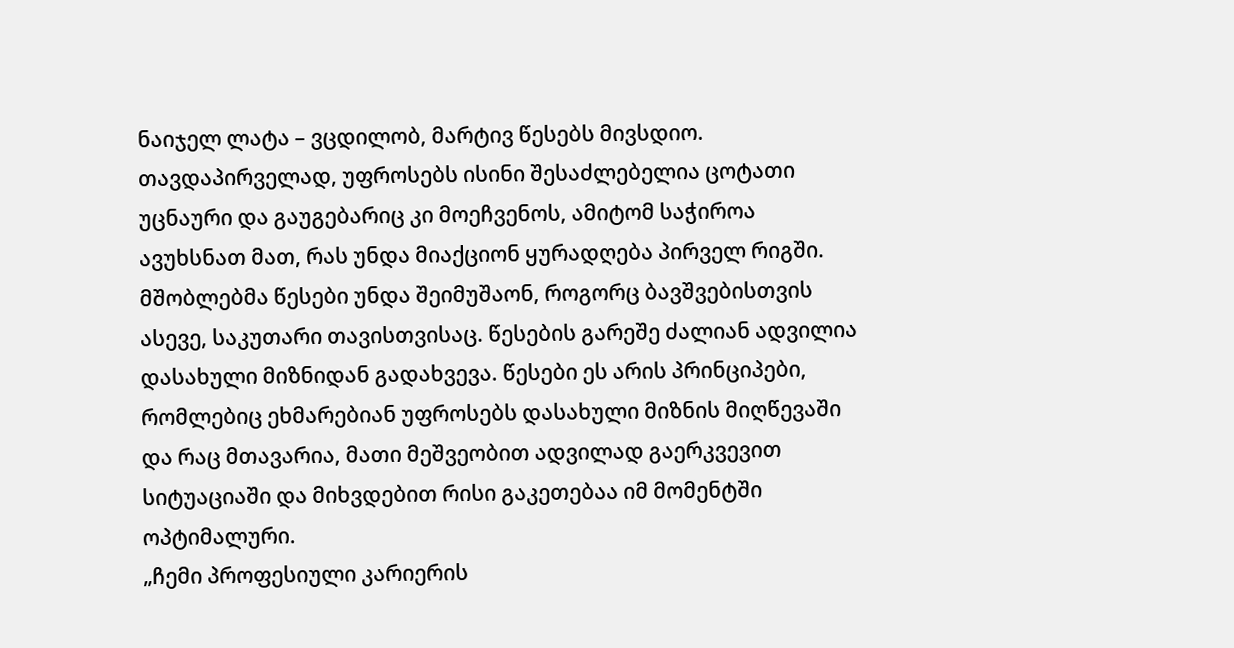ნაიჯელ ლატა – ვცდილობ, მარტივ წესებს მივსდიო. თავდაპირველად, უფროსებს ისინი შესაძლებელია ცოტათი უცნაური და გაუგებარიც კი მოეჩვენოს, ამიტომ საჭიროა ავუხსნათ მათ, რას უნდა მიაქციონ ყურადღება პირველ რიგში. მშობლებმა წესები უნდა შეიმუშაონ, როგორც ბავშვებისთვის ასევე, საკუთარი თავისთვისაც. წესების გარეშე ძალიან ადვილია დასახული მიზნიდან გადახვევა. წესები ეს არის პრინციპები, რომლებიც ეხმარებიან უფროსებს დასახული მიზნის მიღწევაში და რაც მთავარია, მათი მეშვეობით ადვილად გაერკვევით სიტუაციაში და მიხვდებით რისი გაკეთებაა იმ მომენტში ოპტიმალური.
„ჩემი პროფესიული კარიერის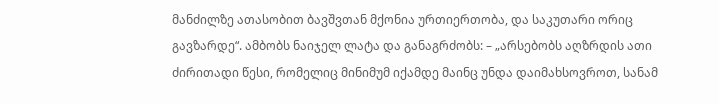მანძილზე ათასობით ბავშვთან მქონია ურთიერთობა, და საკუთარი ორიც გავზარდე“. ამბობს ნაიჯელ ლატა და განაგრძობს: – „არსებობს აღზრდის ათი ძირითადი წესი, რომელიც მინიმუმ იქამდე მაინც უნდა დაიმახსოვროთ, სანამ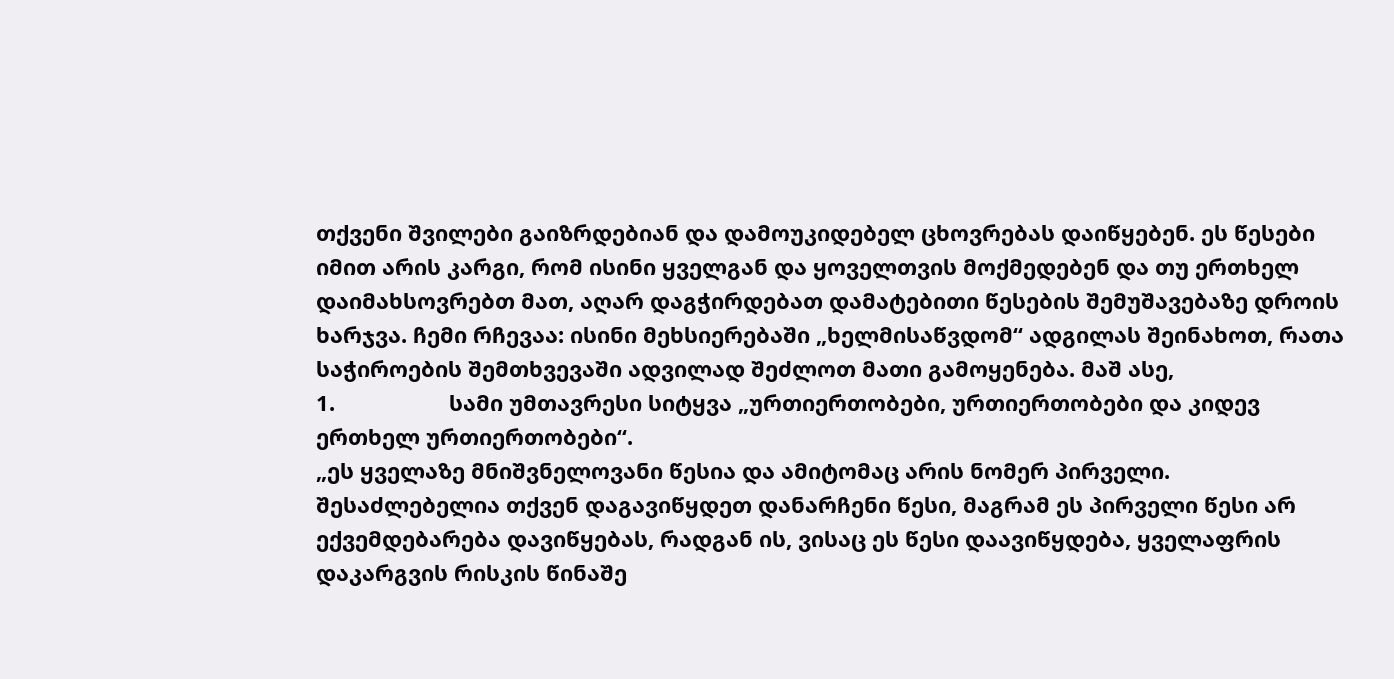თქვენი შვილები გაიზრდებიან და დამოუკიდებელ ცხოვრებას დაიწყებენ. ეს წესები იმით არის კარგი, რომ ისინი ყველგან და ყოველთვის მოქმედებენ და თუ ერთხელ დაიმახსოვრებთ მათ, აღარ დაგჭირდებათ დამატებითი წესების შემუშავებაზე დროის ხარჯვა. ჩემი რჩევაა: ისინი მეხსიერებაში „ხელმისაწვდომ“ ადგილას შეინახოთ, რათა საჭიროების შემთხვევაში ადვილად შეძლოთ მათი გამოყენება. მაშ ასე,
1.                   სამი უმთავრესი სიტყვა „ურთიერთობები, ურთიერთობები და კიდევ ერთხელ ურთიერთობები“.
„ეს ყველაზე მნიშვნელოვანი წესია და ამიტომაც არის ნომერ პირველი. შესაძლებელია თქვენ დაგავიწყდეთ დანარჩენი წესი, მაგრამ ეს პირველი წესი არ ექვემდებარება დავიწყებას, რადგან ის, ვისაც ეს წესი დაავიწყდება, ყველაფრის დაკარგვის რისკის წინაშე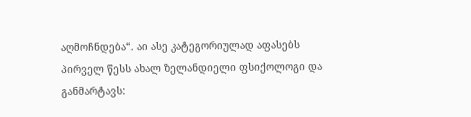აღმოჩნდება“. აი ასე კატეგორიულად აფასებს პირველ წესს ახალ ზელანდიელი ფსიქოლოგი და განმარტავს: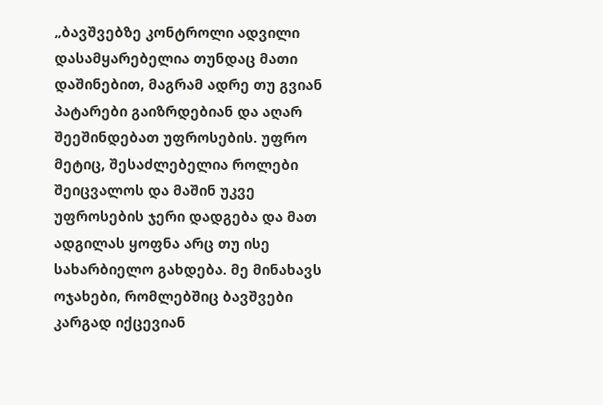„ბავშვებზე კონტროლი ადვილი დასამყარებელია თუნდაც მათი დაშინებით, მაგრამ ადრე თუ გვიან პატარები გაიზრდებიან და აღარ შეეშინდებათ უფროსების. უფრო მეტიც, შესაძლებელია როლები შეიცვალოს და მაშინ უკვე უფროსების ჯერი დადგება და მათ ადგილას ყოფნა არც თუ ისე სახარბიელო გახდება. მე მინახავს ოჯახები, რომლებშიც ბავშვები კარგად იქცევიან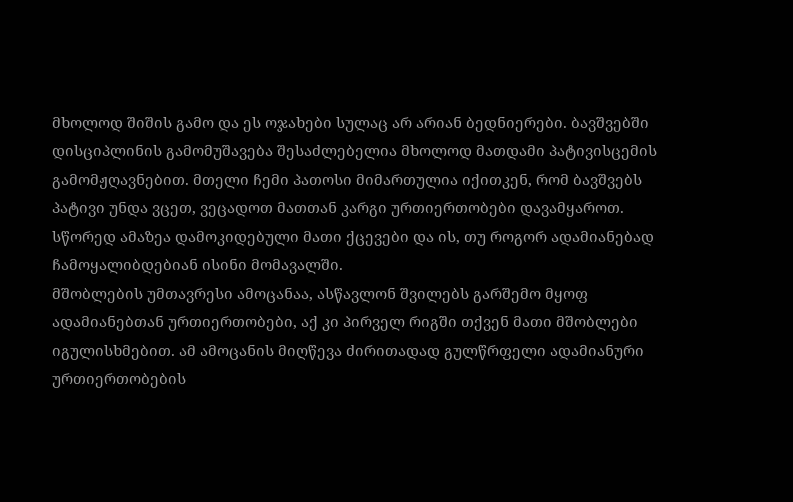მხოლოდ შიშის გამო და ეს ოჯახები სულაც არ არიან ბედნიერები. ბავშვებში დისციპლინის გამომუშავება შესაძლებელია მხოლოდ მათდამი პატივისცემის გამომჟღავნებით. მთელი ჩემი პათოსი მიმართულია იქითკენ, რომ ბავშვებს პატივი უნდა ვცეთ, ვეცადოთ მათთან კარგი ურთიერთობები დავამყაროთ. სწორედ ამაზეა დამოკიდებული მათი ქცევები და ის, თუ როგორ ადამიანებად ჩამოყალიბდებიან ისინი მომავალში.
მშობლების უმთავრესი ამოცანაა, ასწავლონ შვილებს გარშემო მყოფ ადამიანებთან ურთიერთობები, აქ კი პირველ რიგში თქვენ მათი მშობლები იგულისხმებით. ამ ამოცანის მიღწევა ძირითადად გულწრფელი ადამიანური ურთიერთობების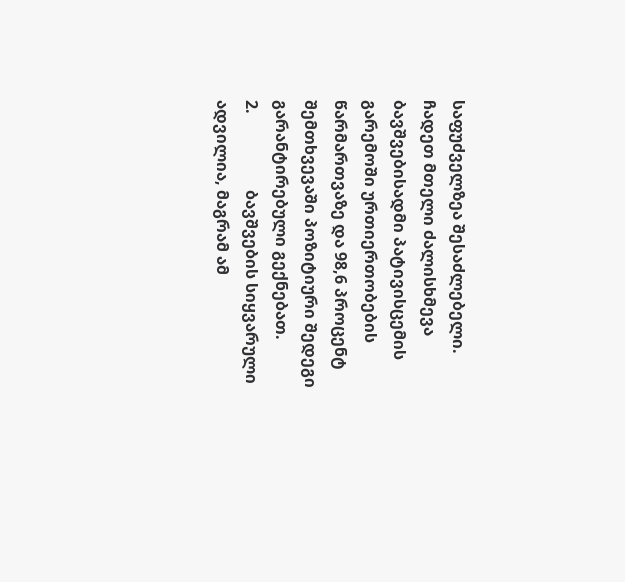საფუძველზეა შესაძლებელი. ჩადეთ მთელი ძალისხმევა ბავშვებისადმი პატივისცემის გარემოში ურთიერთობების წარმართვაზე და 98,6 პროცენტ შემთხვევაში პოზიტიური შედეგი გარანტირებული გექნებათ.
2.                   ბავშვების სიყვარული ადვილია, მაგრამ ამ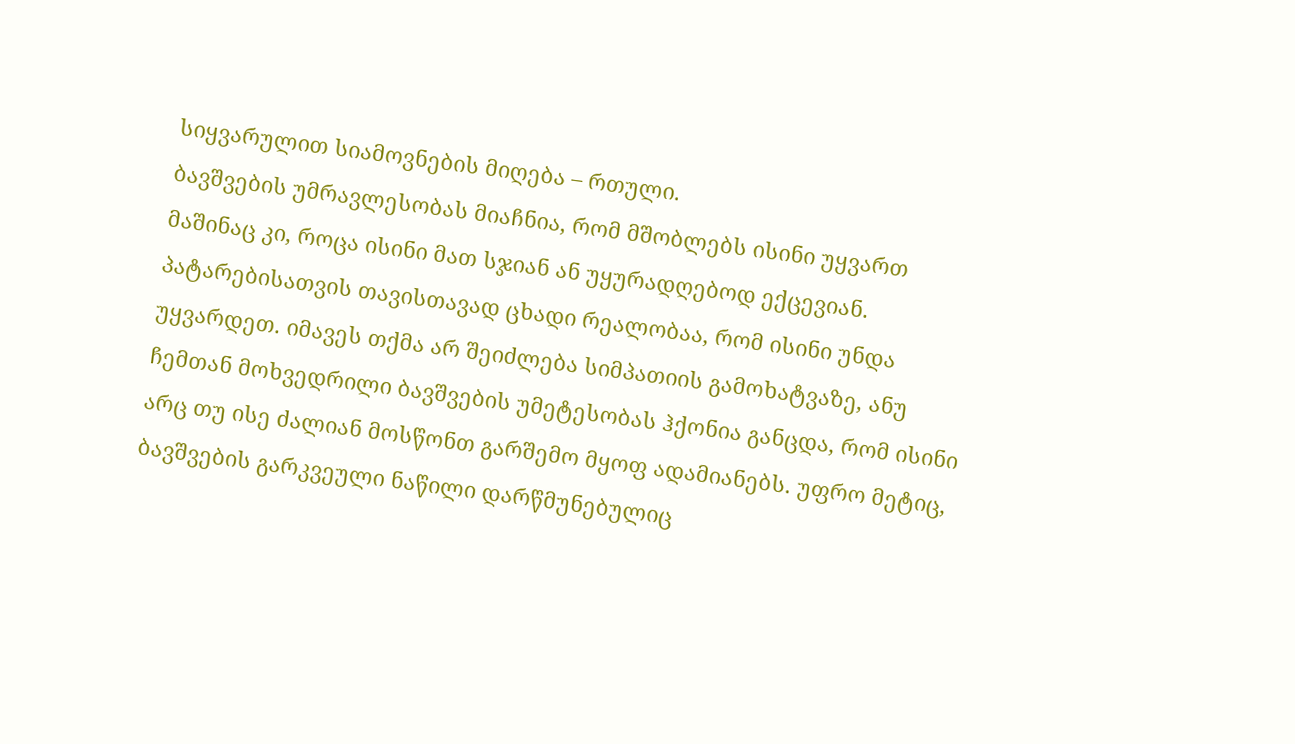სიყვარულით სიამოვნების მიღება – რთული.
ბავშვების უმრავლესობას მიაჩნია, რომ მშობლებს ისინი უყვართ მაშინაც კი, როცა ისინი მათ სჯიან ან უყურადღებოდ ექცევიან. პატარებისათვის თავისთავად ცხადი რეალობაა, რომ ისინი უნდა უყვარდეთ. იმავეს თქმა არ შეიძლება სიმპათიის გამოხატვაზე, ანუ ჩემთან მოხვედრილი ბავშვების უმეტესობას ჰქონია განცდა, რომ ისინი არც თუ ისე ძალიან მოსწონთ გარშემო მყოფ ადამიანებს. უფრო მეტიც, ბავშვების გარკვეული ნაწილი დარწმუნებულიც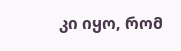კი იყო, რომ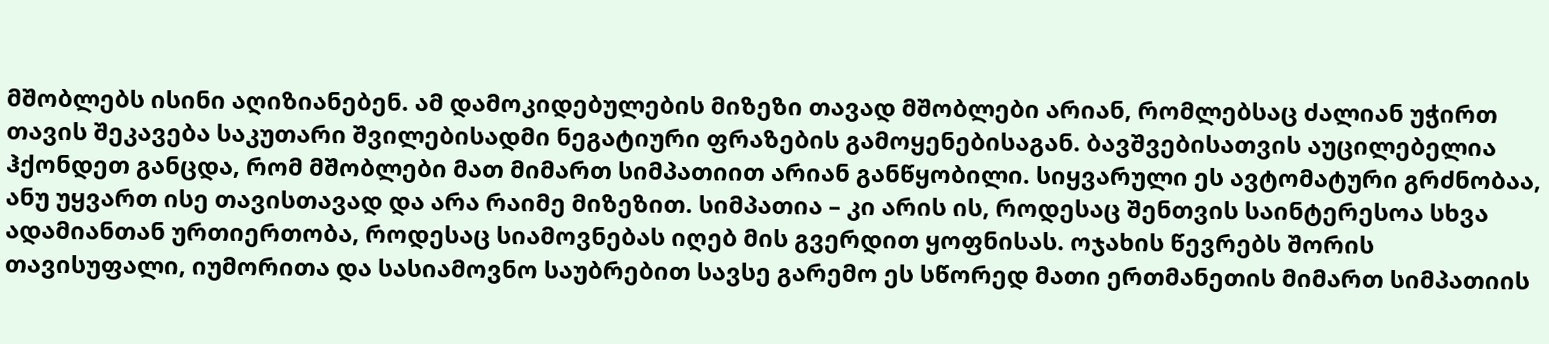მშობლებს ისინი აღიზიანებენ. ამ დამოკიდებულების მიზეზი თავად მშობლები არიან, რომლებსაც ძალიან უჭირთ თავის შეკავება საკუთარი შვილებისადმი ნეგატიური ფრაზების გამოყენებისაგან. ბავშვებისათვის აუცილებელია ჰქონდეთ განცდა, რომ მშობლები მათ მიმართ სიმპათიით არიან განწყობილი. სიყვარული ეს ავტომატური გრძნობაა, ანუ უყვართ ისე თავისთავად და არა რაიმე მიზეზით. სიმპათია – კი არის ის, როდესაც შენთვის საინტერესოა სხვა ადამიანთან ურთიერთობა, როდესაც სიამოვნებას იღებ მის გვერდით ყოფნისას. ოჯახის წევრებს შორის თავისუფალი, იუმორითა და სასიამოვნო საუბრებით სავსე გარემო ეს სწორედ მათი ერთმანეთის მიმართ სიმპათიის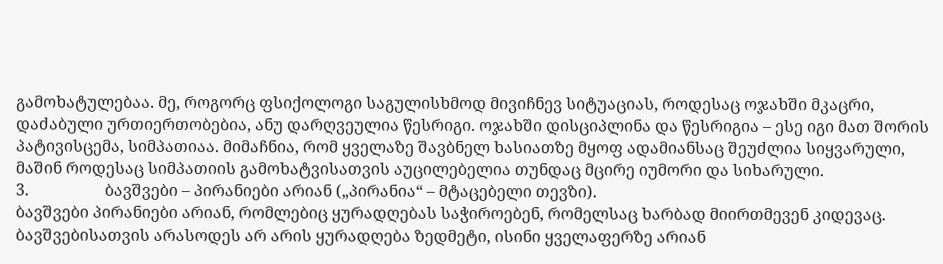გამოხატულებაა. მე, როგორც ფსიქოლოგი საგულისხმოდ მივიჩნევ სიტუაციას, როდესაც ოჯახში მკაცრი, დაძაბული ურთიერთობებია, ანუ დარღვეულია წესრიგი. ოჯახში დისციპლინა და წესრიგია – ესე იგი მათ შორის პატივისცემა, სიმპათიაა. მიმაჩნია, რომ ყველაზე შავბნელ ხასიათზე მყოფ ადამიანსაც შეუძლია სიყვარული, მაშინ როდესაც სიმპათიის გამოხატვისათვის აუცილებელია თუნდაც მცირე იუმორი და სიხარული.
3.                   ბავშვები – პირანიები არიან („პირანია“ – მტაცებელი თევზი).
ბავშვები პირანიები არიან, რომლებიც ყურადღებას საჭიროებენ, რომელსაც ხარბად მიირთმევენ კიდევაც. ბავშვებისათვის არასოდეს არ არის ყურადღება ზედმეტი, ისინი ყველაფერზე არიან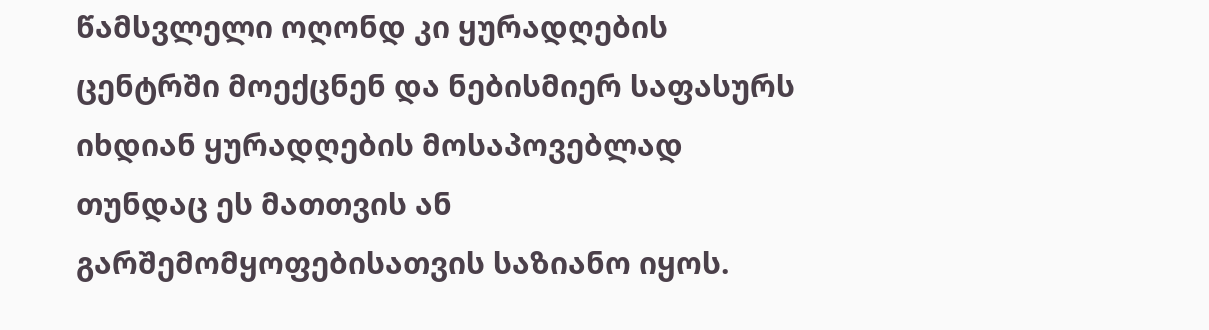წამსვლელი ოღონდ კი ყურადღების ცენტრში მოექცნენ და ნებისმიერ საფასურს იხდიან ყურადღების მოსაპოვებლად თუნდაც ეს მათთვის ან გარშემომყოფებისათვის საზიანო იყოს.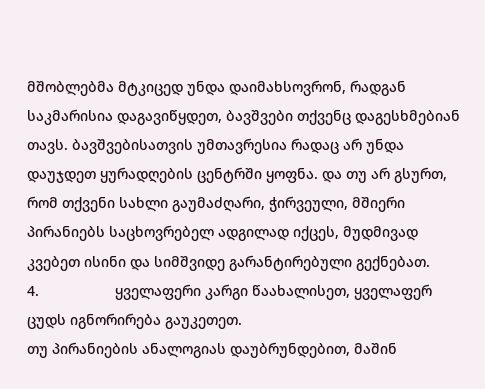მშობლებმა მტკიცედ უნდა დაიმახსოვრონ, რადგან საკმარისია დაგავიწყდეთ, ბავშვები თქვენც დაგესხმებიან თავს. ბავშვებისათვის უმთავრესია რადაც არ უნდა დაუჯდეთ ყურადღების ცენტრში ყოფნა. და თუ არ გსურთ, რომ თქვენი სახლი გაუმაძღარი, ჭირვეული, მშიერი პირანიებს საცხოვრებელ ადგილად იქცეს, მუდმივად კვებეთ ისინი და სიმშვიდე გარანტირებული გექნებათ.
4.                   ყველაფერი კარგი წაახალისეთ, ყველაფერ ცუდს იგნორირება გაუკეთეთ.
თუ პირანიების ანალოგიას დაუბრუნდებით, მაშინ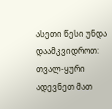ასეთი წესი უნდა დაამკვიდროთ: თვალ-ყური ადევნეთ მათ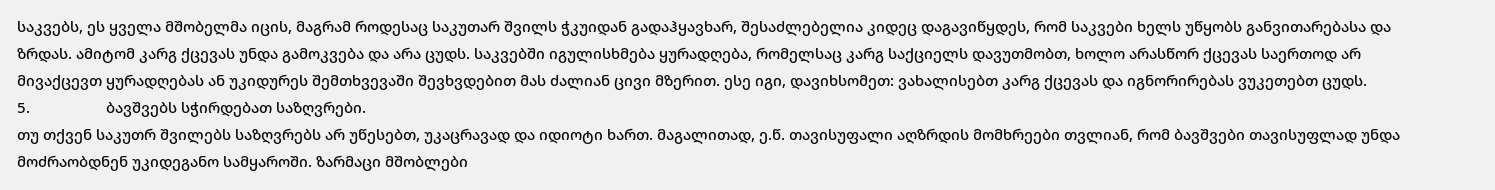საკვებს, ეს ყველა მშობელმა იცის, მაგრამ როდესაც საკუთარ შვილს ჭკუიდან გადაჰყავხარ, შესაძლებელია კიდეც დაგავიწყდეს, რომ საკვები ხელს უწყობს განვითარებასა და ზრდას. ამიტომ კარგ ქცევას უნდა გამოკვება და არა ცუდს. საკვებში იგულისხმება ყურადღება, რომელსაც კარგ საქციელს დავუთმობთ, ხოლო არასწორ ქცევას საერთოდ არ მივაქცევთ ყურადღებას ან უკიდურეს შემთხვევაში შევხვდებით მას ძალიან ცივი მზერით. ესე იგი, დავიხსომეთ: ვახალისებთ კარგ ქცევას და იგნორირებას ვუკეთებთ ცუდს.
5.                   ბავშვებს სჭირდებათ საზღვრები.
თუ თქვენ საკუთრ შვილებს საზღვრებს არ უწესებთ, უკაცრავად და იდიოტი ხართ. მაგალითად, ე.წ. თავისუფალი აღზრდის მომხრეები თვლიან, რომ ბავშვები თავისუფლად უნდა მოძრაობდნენ უკიდეგანო სამყაროში. ზარმაცი მშობლები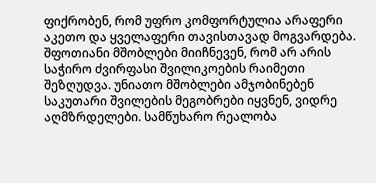ფიქრობენ, რომ უფრო კომფორტულია არაფერი აკეთო და ყველაფერი თავისთავად მოგვარდება. შფოთიანი მშობლები მიიჩნევენ, რომ არ არის საჭირო ძვირფასი შვილიკოების რაიმეთი შეზღუდვა. უნიათო მშობლები ამჯობინებენ საკუთარი შვილების მეგობრები იყვნენ, ვიდრე აღმზრდელები. სამწუხარო რეალობა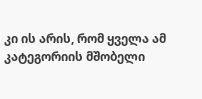კი ის არის, რომ ყველა ამ კატეგორიის მშობელი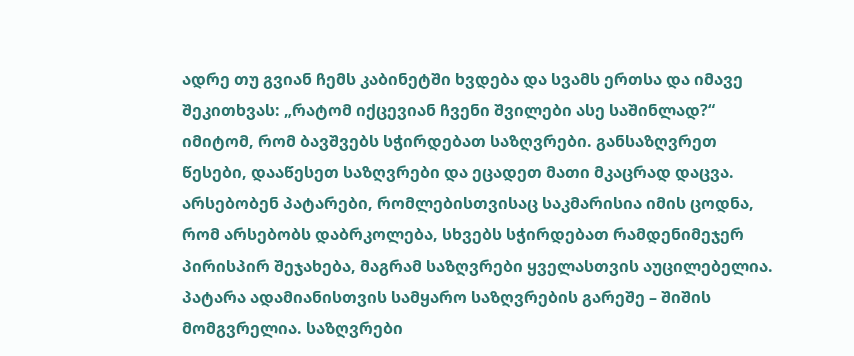ადრე თუ გვიან ჩემს კაბინეტში ხვდება და სვამს ერთსა და იმავე შეკითხვას: „რატომ იქცევიან ჩვენი შვილები ასე საშინლად?“ იმიტომ, რომ ბავშვებს სჭირდებათ საზღვრები. განსაზღვრეთ წესები, დააწესეთ საზღვრები და ეცადეთ მათი მკაცრად დაცვა. არსებობენ პატარები, რომლებისთვისაც საკმარისია იმის ცოდნა, რომ არსებობს დაბრკოლება, სხვებს სჭირდებათ რამდენიმეჯერ პირისპირ შეჯახება, მაგრამ საზღვრები ყველასთვის აუცილებელია. პატარა ადამიანისთვის სამყარო საზღვრების გარეშე – შიშის მომგვრელია. საზღვრები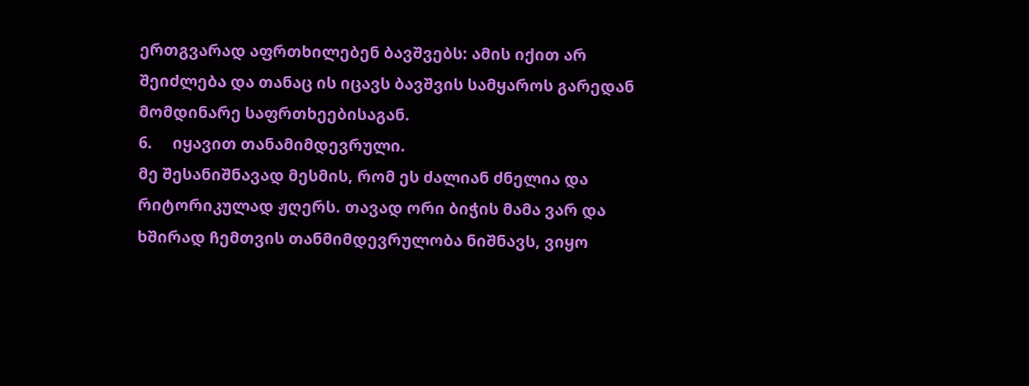ერთგვარად აფრთხილებენ ბავშვებს: ამის იქით არ შეიძლება და თანაც ის იცავს ბავშვის სამყაროს გარედან მომდინარე საფრთხეებისაგან.
6.     იყავით თანამიმდევრული.
მე შესანიშნავად მესმის, რომ ეს ძალიან ძნელია და რიტორიკულად ჟღერს. თავად ორი ბიჭის მამა ვარ და ხშირად ჩემთვის თანმიმდევრულობა ნიშნავს, ვიყო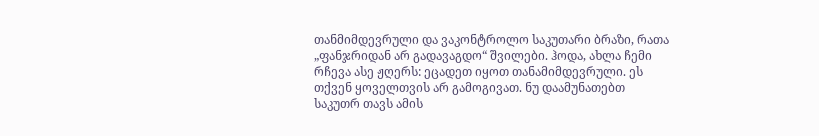თანმიმდევრული და ვაკონტროლო საკუთარი ბრაზი, რათა „ფანჯრიდან არ გადავაგდო“ შვილები. ჰოდა, ახლა ჩემი რჩევა ასე ჟღერს: ეცადეთ იყოთ თანამიმდევრული. ეს თქვენ ყოველთვის არ გამოგივათ. ნუ დაამუნათებთ საკუთრ თავს ამის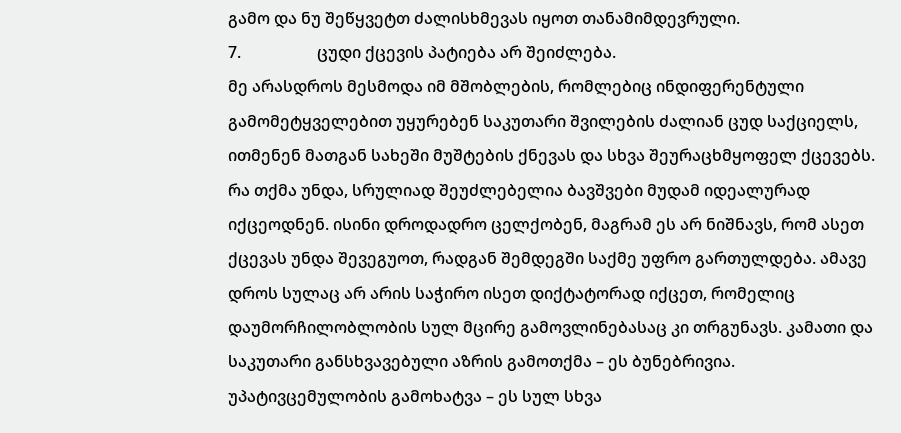გამო და ნუ შეწყვეტთ ძალისხმევას იყოთ თანამიმდევრული.
7.                   ცუდი ქცევის პატიება არ შეიძლება.
მე არასდროს მესმოდა იმ მშობლების, რომლებიც ინდიფერენტული გამომეტყველებით უყურებენ საკუთარი შვილების ძალიან ცუდ საქციელს, ითმენენ მათგან სახეში მუშტების ქნევას და სხვა შეურაცხმყოფელ ქცევებს. რა თქმა უნდა, სრულიად შეუძლებელია ბავშვები მუდამ იდეალურად იქცეოდნენ. ისინი დროდადრო ცელქობენ, მაგრამ ეს არ ნიშნავს, რომ ასეთ ქცევას უნდა შევეგუოთ, რადგან შემდეგში საქმე უფრო გართულდება. ამავე დროს სულაც არ არის საჭირო ისეთ დიქტატორად იქცეთ, რომელიც დაუმორჩილობლობის სულ მცირე გამოვლინებასაც კი თრგუნავს. კამათი და საკუთარი განსხვავებული აზრის გამოთქმა – ეს ბუნებრივია. უპატივცემულობის გამოხატვა – ეს სულ სხვა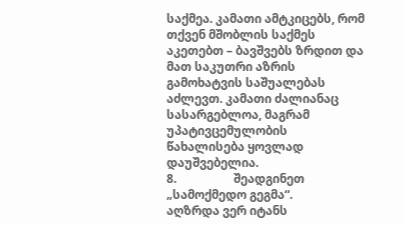საქმეა. კამათი ამტკიცებს, რომ თქვენ მშობლის საქმეს აკეთებთ – ბავშვებს ზრდით და მათ საკუთრი აზრის გამოხატვის საშუალებას აძლევთ. კამათი ძალიანაც სასარგებლოა, მაგრამ უპატივცემულობის წახალისება ყოვლად დაუშვებელია.
8.                   შეადგინეთ „სამოქმედო გეგმა“.
აღზრდა ვერ იტანს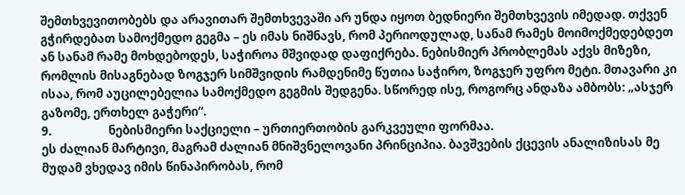შემთხვევითობებს და არავითარ შემთხვევაში არ უნდა იყოთ ბედნიერი შემთხვევის იმედად. თქვენ გჭირდებათ სამოქმედო გეგმა – ეს იმას ნიშნავს, რომ პერიოდულად, სანამ რამეს მოიმოქმედებდეთ ან სანამ რამე მოხდებოდეს, საჭიროა მშვიდად დაფიქრება. ნებისმიერ პრობლემას აქვს მიზეზი, რომლის მისაგნებად ზოგჯერ სიმშვიდის რამდენიმე წუთია საჭირო, ზოგჯერ უფრო მეტი. მთავარი კი ისაა, რომ აუცილებელია სამოქმედო გეგმის შედგენა. სწორედ ისე, როგორც ანდაზა ამბობს: „ასჯერ გაზომე, ერთხელ გაჭერი“.
9.                   ნებისმიერი საქციელი – ურთიერთობის გარკვეული ფორმაა.
ეს ძალიან მარტივი, მაგრამ ძალიან მნიშვნელოვანი პრინციპია. ბავშვების ქცევის ანალიზისას მე მუდამ ვხედავ იმის წინაპირობას, რომ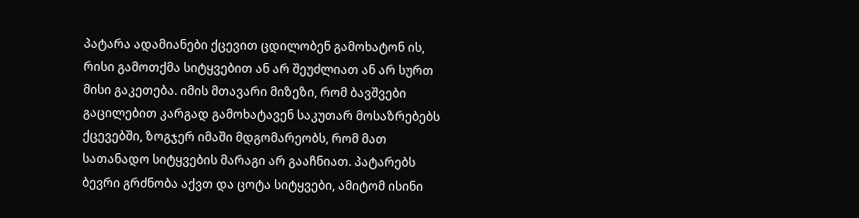პატარა ადამიანები ქცევით ცდილობენ გამოხატონ ის, რისი გამოთქმა სიტყვებით ან არ შეუძლიათ ან არ სურთ მისი გაკეთება. იმის მთავარი მიზეზი, რომ ბავშვები გაცილებით კარგად გამოხატავენ საკუთარ მოსაზრებებს ქცევებში, ზოგჯერ იმაში მდგომარეობს, რომ მათ სათანადო სიტყვების მარაგი არ გააჩნიათ. პატარებს ბევრი გრძნობა აქვთ და ცოტა სიტყვები, ამიტომ ისინი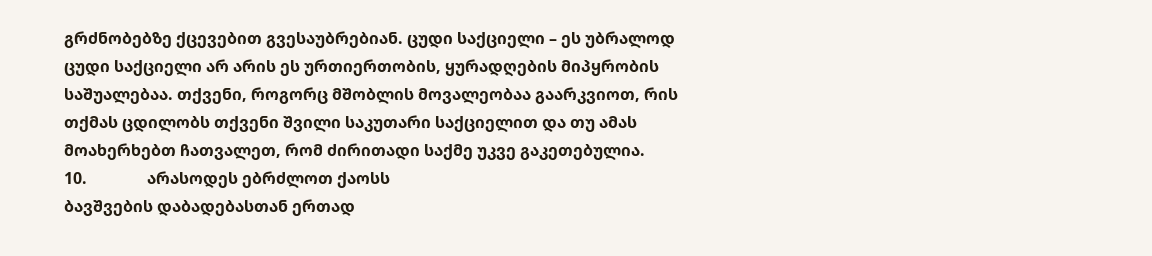გრძნობებზე ქცევებით გვესაუბრებიან. ცუდი საქციელი – ეს უბრალოდ ცუდი საქციელი არ არის ეს ურთიერთობის, ყურადღების მიპყრობის საშუალებაა. თქვენი, როგორც მშობლის მოვალეობაა გაარკვიოთ, რის თქმას ცდილობს თქვენი შვილი საკუთარი საქციელით და თუ ამას მოახერხებთ ჩათვალეთ, რომ ძირითადი საქმე უკვე გაკეთებულია.
10.               არასოდეს ებრძლოთ ქაოსს
ბავშვების დაბადებასთან ერთად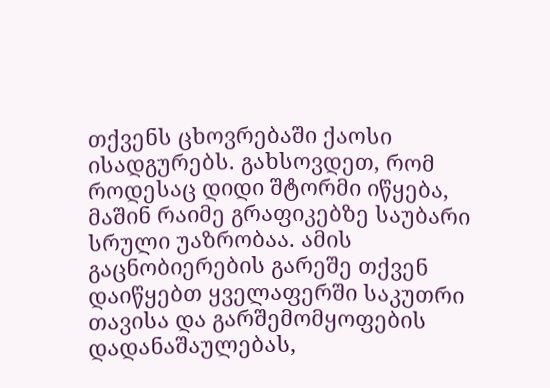თქვენს ცხოვრებაში ქაოსი ისადგურებს. გახსოვდეთ, რომ როდესაც დიდი შტორმი იწყება, მაშინ რაიმე გრაფიკებზე საუბარი სრული უაზრობაა. ამის გაცნობიერების გარეშე თქვენ დაიწყებთ ყველაფერში საკუთრი თავისა და გარშემომყოფების დადანაშაულებას,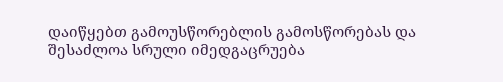დაიწყებთ გამოუსწორებლის გამოსწორებას და შესაძლოა სრული იმედგაცრუება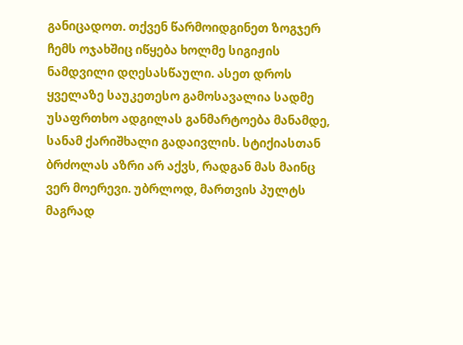განიცადოთ. თქვენ წარმოიდგინეთ ზოგჯერ ჩემს ოჯახშიც იწყება ხოლმე სიგიჟის ნამდვილი დღესასწაული. ასეთ დროს ყველაზე საუკეთესო გამოსავალია სადმე უსაფრთხო ადგილას განმარტოება მანამდე, სანამ ქარიშხალი გადაივლის. სტიქიასთან ბრძოლას აზრი არ აქვს, რადგან მას მაინც ვერ მოერევი. უბრლოდ, მართვის პულტს მაგრად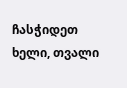ჩასჭიდეთ ხელი, თვალი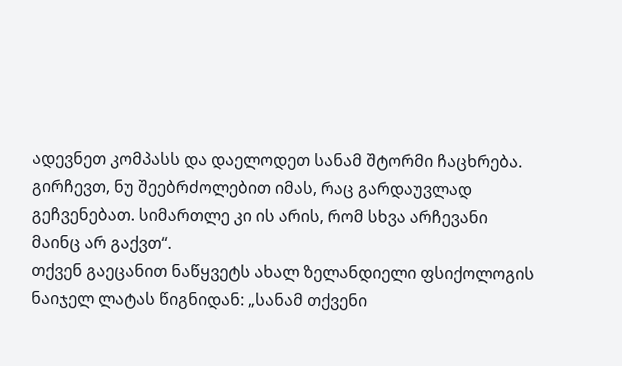ადევნეთ კომპასს და დაელოდეთ სანამ შტორმი ჩაცხრება. გირჩევთ, ნუ შეებრძოლებით იმას, რაც გარდაუვლად გეჩვენებათ. სიმართლე კი ის არის, რომ სხვა არჩევანი მაინც არ გაქვთ“.
თქვენ გაეცანით ნაწყვეტს ახალ ზელანდიელი ფსიქოლოგის ნაიჯელ ლატას წიგნიდან: „სანამ თქვენი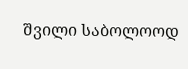შვილი საბოლოოდ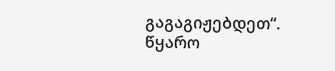გაგაგიჟებდეთ“.
წყარო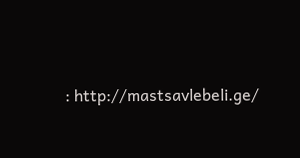: http://mastsavlebeli.ge/